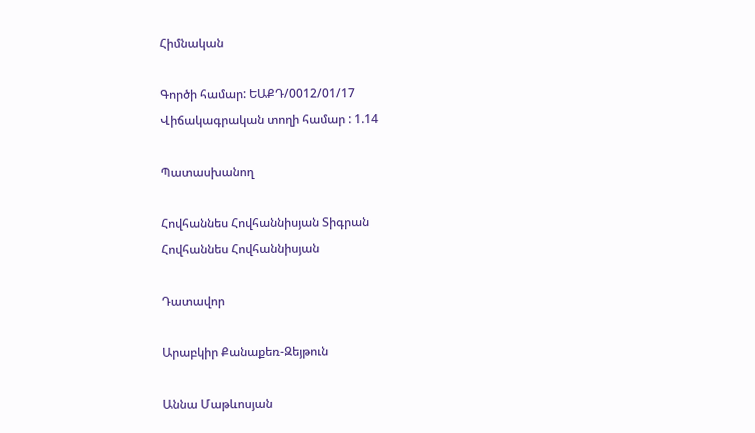Հիմնական

Գործի համար: ԵԱՔԴ/0012/01/17
Վիճակագրական տողի համար : 1.14

Պատասխանող

Հովհաննես Հովհաննիսյան Տիգրան
Հովհաննես Հովհաննիսյան

Դատավոր

Արաբկիր Քանաքեռ-Զեյթուն

Աննա Մաթևոսյան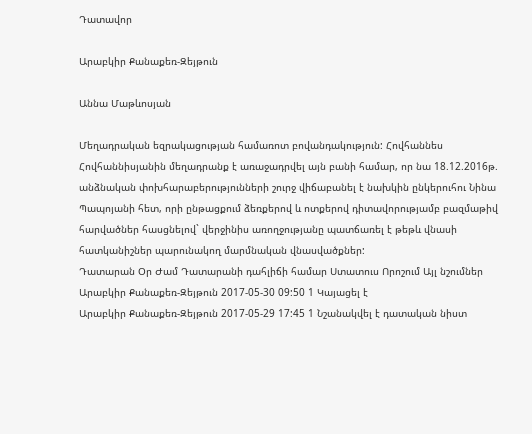Դատավոր

Արաբկիր Քանաքեռ-Զեյթուն

Աննա Մաթևոսյան

Մեղադրական եզրակացության համառոտ բովանդակություն: Հովհաննես Հովհաննիսյանին մեղադրանք է առաջադրվել այն բանի համար, որ նա 18.12.2016թ. անձնական փոխհարաբերությունների շուրջ վիճաբանել է նախկին ընկերուհու Նինա Պապոյանի հետ, որի ընթացքում ձեռքերով և ոտքերով դիտավորությամբ բազմաթիվ հարվածներ հասցնելով` վերջինիս առողջությանը պատճառել է թեթև վնասի հատկանիշներ պարունակող մարմնական վնասվածքներ:
Դատարան Օր Ժամ Դատարանի դահլիճի համար Ստատուս Որոշում Այլ նշումներ
Արաբկիր Քանաքեռ-Զեյթուն 2017-05-30 09:50 1 Կայացել է
Արաբկիր Քանաքեռ-Զեյթուն 2017-05-29 17:45 1 Նշանակվել է դատական նիստ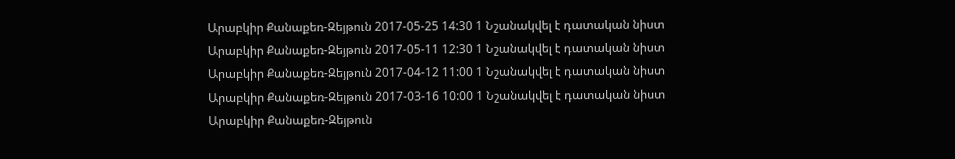Արաբկիր Քանաքեռ-Զեյթուն 2017-05-25 14:30 1 Նշանակվել է դատական նիստ
Արաբկիր Քանաքեռ-Զեյթուն 2017-05-11 12:30 1 Նշանակվել է դատական նիստ
Արաբկիր Քանաքեռ-Զեյթուն 2017-04-12 11:00 1 Նշանակվել է դատական նիստ
Արաբկիր Քանաքեռ-Զեյթուն 2017-03-16 10:00 1 Նշանակվել է դատական նիստ
Արաբկիր Քանաքեռ-Զեյթուն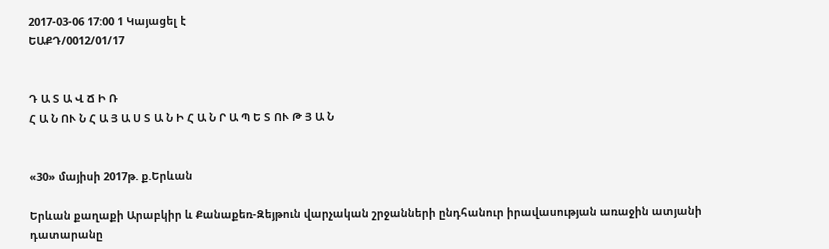2017-03-06 17:00 1 Կայացել է
ԵԱՔԴ/0012/01/17


Դ Ա Տ Ա Վ Ճ Ի Ռ
Հ Ա Ն ՈՒ Ն Հ Ա Յ Ա Ս Տ Ա Ն Ի Հ Ա Ն Ր Ա Պ Ե Տ ՈՒ Թ Յ Ա Ն


«30» մայիսի 2017թ. ք.Երևան

Երևան քաղաքի Արաբկիր և Քանաքեռ-Զեյթուն վարչական շրջանների ընդհանուր իրավասության առաջին ատյանի դատարանը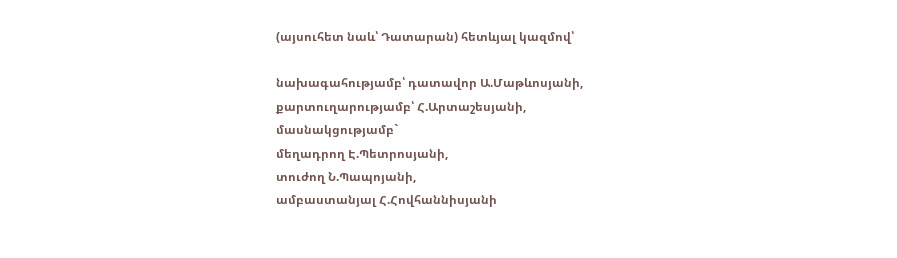(այսուհետ նաև՝ Դատարան) հետևյալ կազմով՝

նախագահությամբ՝ դատավոր Ա.Մաթևոսյանի,
քարտուղարությամբ՝ Հ.Արտաշեսյանի,
մասնակցությամբ`
մեղադրող Է.Պետրոսյանի,
տուժող Ն.Պապոյանի,
ամբաստանյալ Հ.Հովհաննիսյանի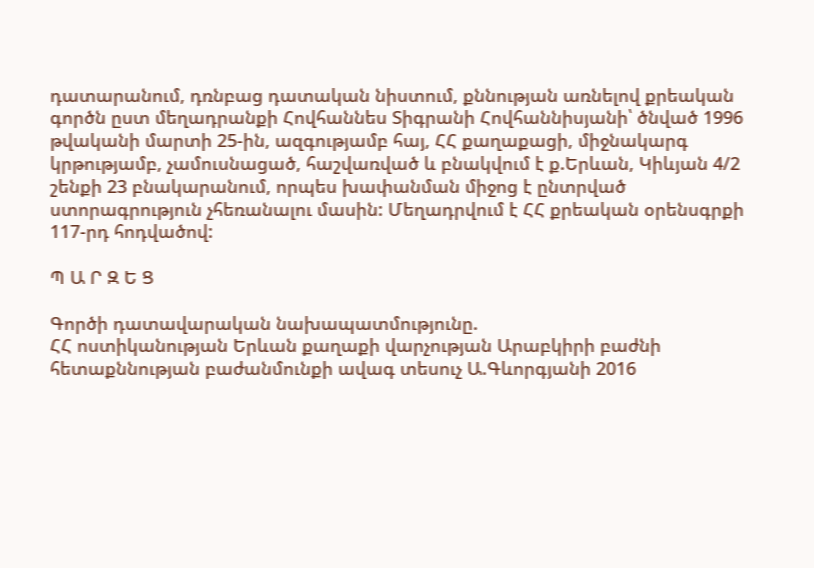դատարանում, դռնբաց դատական նիստում, քննության առնելով քրեական գործն ըստ մեղադրանքի Հովհաննես Տիգրանի Հովհաննիսյանի՝ ծնված 1996 թվականի մարտի 25-ին, ազգությամբ հայ, ՀՀ քաղաքացի, միջնակարգ կրթությամբ, չամուսնացած, հաշվառված և բնակվում է ք.Երևան, Կիևյան 4/2 շենքի 23 բնակարանում, որպես խափանման միջոց է ընտրված ստորագրություն չհեռանալու մասին: Մեղադրվում է ՀՀ քրեական օրենսգրքի 117-րդ հոդվածով:

Պ Ա Ր Զ Ե Ց

Գործի դատավարական նախապատմությունը.
ՀՀ ոստիկանության Երևան քաղաքի վարչության Արաբկիրի բաժնի հետաքննության բաժանմունքի ավագ տեսուչ Ա.Գևորգյանի 2016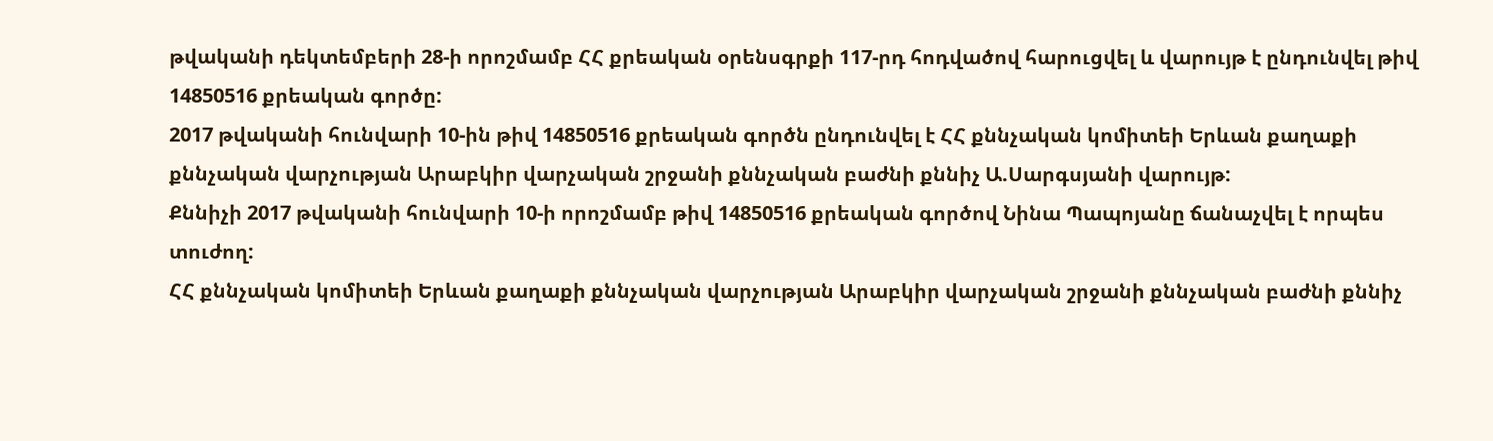թվականի դեկտեմբերի 28-ի որոշմամբ ՀՀ քրեական օրենսգրքի 117-րդ հոդվածով հարուցվել և վարույթ է ընդունվել թիվ 14850516 քրեական գործը:
2017 թվականի հունվարի 10-ին թիվ 14850516 քրեական գործն ընդունվել է ՀՀ քննչական կոմիտեի Երևան քաղաքի քննչական վարչության Արաբկիր վարչական շրջանի քննչական բաժնի քննիչ Ա.Սարգսյանի վարույթ:
Քննիչի 2017 թվականի հունվարի 10-ի որոշմամբ թիվ 14850516 քրեական գործով Նինա Պապոյանը ճանաչվել է որպես տուժող:
ՀՀ քննչական կոմիտեի Երևան քաղաքի քննչական վարչության Արաբկիր վարչական շրջանի քննչական բաժնի քննիչ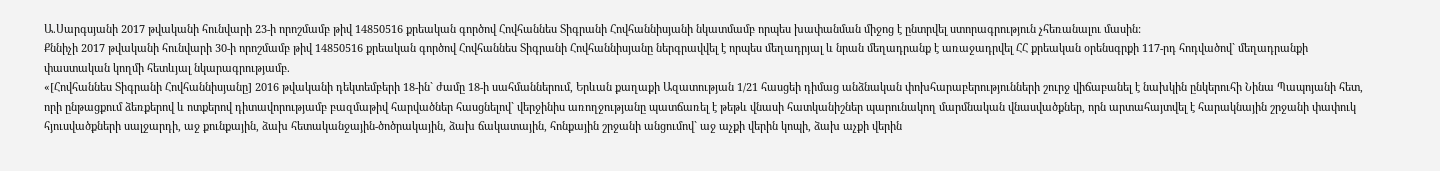Ա.Սարգսյանի 2017 թվականի հունվարի 23-ի որոշմամբ թիվ 14850516 քրեական գործով Հովհաննես Տիգրանի Հովհաննիսյանի նկատմամբ որպես խափանման միջոց է ընտրվել ստորագրություն չհեռանալու մասին:
Քննիչի 2017 թվականի հունվարի 30-ի որոշմամբ թիվ 14850516 քրեական գործով Հովհաննես Տիգրանի Հովհաննիսյանը ներգրավվել է որպես մեղադրյալ և նրան մեղադրանք է առաջադրվել ՀՀ քրեական օրենսգրքի 117-րդ հոդվածով` մեղադրանքի փաստական կողմի հետևյալ նկարագրությամբ.
«[Հովհաննես Տիգրանի Հովհաննիսյանը] 2016 թվականի դեկտեմբերի 18-ին` ժամը 18-ի սահմաններում, Երևան քաղաքի Ազատության 1/21 հասցեի դիմաց անձնական փոխհարաբերությունների շուրջ վիճաբանել է նախկին ընկերուհի Նինա Պապոյանի հետ, որի ընթացքում ձեռքերով և ոտքերով դիտավորությամբ բազմաթիվ հարվածներ հասցնելով` վերջինիս առողջությանը պատճառել է թեթև վնասի հատկանիշներ պարունակող մարմնական վնասվածքներ, որն արտահայտվել է հարակնային շրջանի փափուկ հյուսվածքների սալջարդի, աջ քունքային, ձախ հետականջային-ծոծրակային, ձախ ճակատային, հոնքային շրջանի անցումով` աջ աչքի վերին կոպի, ձախ աչքի վերին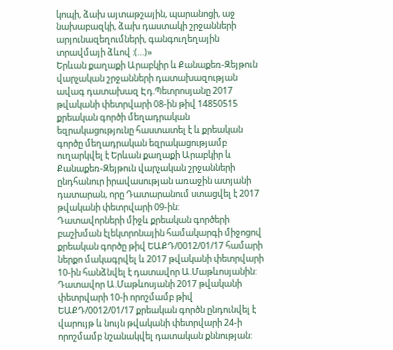կոպի, ձախ այտաթշային, պարանոցի, աջ նախաբազկի, ձախ դաստակի շրջանների արյունազեղումների, գանգուղեղային տրավմայի ձևով :(…)»
Երևան քաղաքի Արաբկիր և Քանաքեռ-Զեյթուն վարչական շրջանների դատախազության ավագ դատախազ Էդ.Պետրոսյանը 2017 թվականի փետրվարի 08-ին թիվ 14850515 քրեական գործի մեղադրական եզրակացությունը հաստատել է և քրեական գործը մեղադրական եզրակացությամբ ուղարկվել է Երևան քաղաքի Արաբկիր և Քանաքեռ-Զեյթուն վարչական շրջանների ընդհանուր իրավասության առաջին ատյանի դատարան, որը Դատարանում ստացվել է 2017 թվականի փետրվարի 09-ին:
Դատավորների միջև քրեական գործերի բաշխման էլեկտրոնային համակարգի միջոցով քրեական գործը թիվ ԵԱՔԴ/0012/01/17 համարի ներքո մակագրվել և 2017 թվականի փետրվարի 10-ին հանձնվել է դատավոր Ա.Մաթևոսյանին:
Դատավոր Ա.Մաթևոսյանի 2017 թվականի փետրվարի 10-ի որոշմամբ թիվ ԵԱՔԴ/0012/01/17 քրեական գործն ընդունվել է վարույթ և նույն թվականի փետրվարի 24-ի որոշմամբ նշանակվել դատական քննության: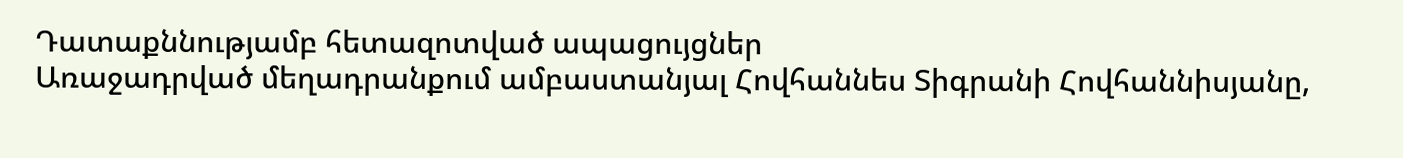Դատաքննությամբ հետազոտված ապացույցներ
Առաջադրված մեղադրանքում ամբաստանյալ Հովհաննես Տիգրանի Հովհաննիսյանը,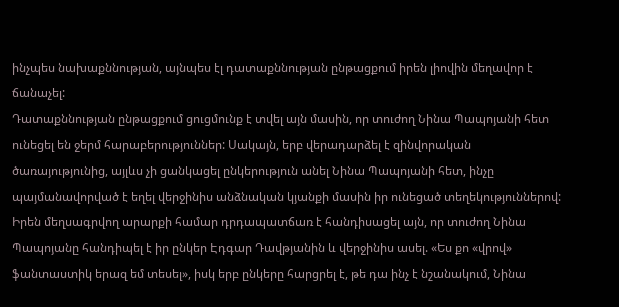ինչպես նախաքննության, այնպես էլ դատաքննության ընթացքում իրեն լիովին մեղավոր է ճանաչել:
Դատաքննության ընթացքում ցուցմունք է տվել այն մասին, որ տուժող Նինա Պապոյանի հետ ունեցել են ջերմ հարաբերություններ: Սակայն, երբ վերադարձել է զինվորական ծառայությունից, այլևս չի ցանկացել ընկերություն անել Նինա Պապոյանի հետ, ինչը պայմանավորված է եղել վերջինիս անձնական կյանքի մասին իր ունեցած տեղեկություններով: Իրեն մեղսագրվող արարքի համար դրդապատճառ է հանդիսացել այն, որ տուժող Նինա Պապոյանը հանդիպել է իր ընկեր Էդգար Դավթյանին և վերջինիս ասել. «Ես քո «վրով» ֆանտաստիկ երազ եմ տեսել», իսկ երբ ընկերը հարցրել է, թե դա ինչ է նշանակում, Նինա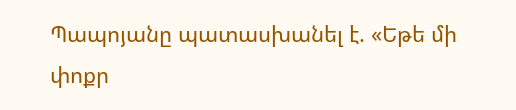Պապոյանը պատասխանել է. «Եթե մի փոքր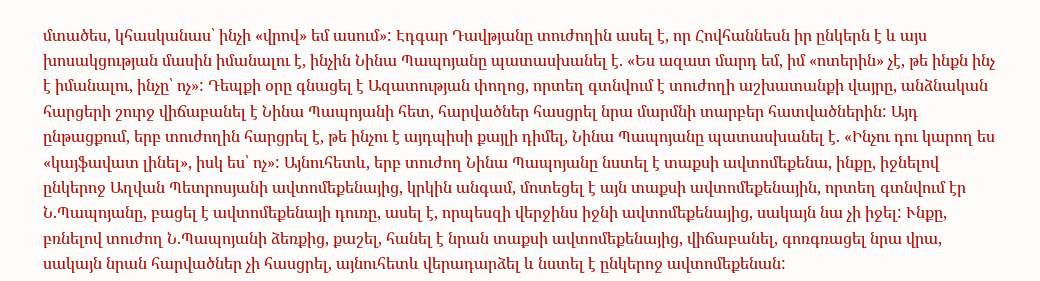մտածես, կհասկանաս՝ ինչի «վրով» եմ ասում»: Էդգար Դավթյանը տուժողին ասել է, որ Հովհաննեսն իր ընկերն է և այս խոսակցության մասին իմանալու է, ինչին Նինա Պապոյանը պատասխանել է. «Ես ազատ մարդ եմ, իմ «ոտերին» չէ, թե ինքն ինչ է իմանալու, ինչը՝ ոչ»: Դեպքի օրը գնացել է Ազատության փողոց, որտեղ գտնվում է տուժողի աշխատանքի վայրը, անձնական հարցերի շուրջ վիճաբանել է Նինա Պապոյանի հետ, հարվածներ հասցրել նրա մարմնի տարբեր հատվածներին: Այդ ընթացքում, երբ տուժողին հարցրել է, թե ինչու է այդպիսի քայլի դիմել, Նինա Պապոյանը պատասխանել է. «Ինչու դու կարող ես «կայֆավատ լինել», իսկ ես՝ ոչ»: Այնուհետև, երբ տուժող Նինա Պապոյանը նստել է տաքսի ավտոմեքենա, ինքը, իջնելով ընկերոջ Աղվան Պետրոսյանի ավտոմեքենայից, կրկին անգամ, մոտեցել է այն տաքսի ավտոմեքենային, որտեղ գտնվում էր Ն.Պապոյանը, բացել է ավտոմեքենայի դուռը, ասել է, որպեսզի վերջինս իջնի ավտոմեքենայից, սակայն նա չի իջել: Ւնքը, բռնելով տուժող Ն.Պապոյանի ձեռքից, քաշել, հանել է նրան տաքսի ավտոմեքենայից, վիճաբանել, գոռգռացել նրա վրա, սակայն նրան հարվածներ չի հասցրել, այնուհետև վերադարձել և նստել է ընկերոջ ավտոմեքենան: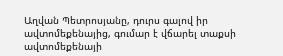Աղվան Պետրոսյանը, դուրս գալով իր ավտոմեքենայից, գումար է վճարել տաքսի ավտոմեքենայի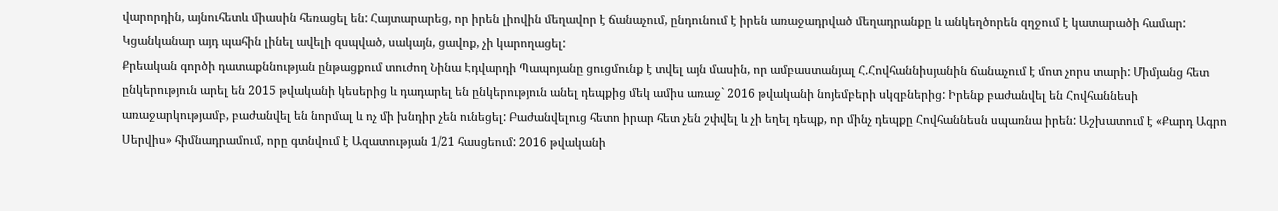վարորդին, այնուհետև միասին հեռացել են: Հայտարարեց, որ իրեն լիովին մեղավոր է ճանաչում, ընդունում է իրեն առաջադրված մեղադրանքը և անկեղծորեն զղջում է կատարածի համար: Կցանկանար այդ պահին լինել ավելի զսպված, սակայն, ցավոք, չի կարողացել:
Քրեական գործի դատաքննության ընթացքում տուժող Նինա Էդվարդի Պապոյանը ցուցմունք է տվել այն մասին, որ ամբաստանյալ Հ.Հովհաննիսյանին ճանաչում է մոտ չորս տարի: Միմյանց հետ ընկերություն արել են 2015 թվականի կեսերից և դադարել են ընկերություն անել դեպքից մեկ ամիս առաջ` 2016 թվականի նոյեմբերի սկզբներից: Իրենք բաժանվել են Հովհաննեսի առաջարկությամբ, բաժանվել են նորմալ և ոչ մի խնդիր չեն ունեցել: Բաժանվելուց հետո իրար հետ չեն շփվել և չի եղել դեպք, որ մինչ դեպքը Հովհաննեսն սպառնա իրեն: Աշխատում է «Քարդ Ագրո Սերվիս» հիմնադրամում, որը գտնվում է Ազատության 1/21 հասցեում: 2016 թվականի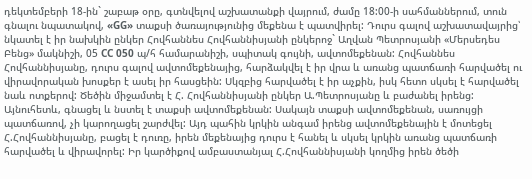դեկտեմբերի 18-ին` շաբաթ օրը, գտնվելով աշխատանքի վայրում, ժամը 18:00-ի սահմաններում, տուն գնալու նպատակով, «GG» տաքսի ծառայությունից մեքենա է պատվիրել: Դուրս գալով աշխատավայրից՝ նկատել է իր նախկին ընկեր Հովհաննես Հովհաննիսյանի ընկերոջ` Աղվան Պետրոսյանի «Մերսեդես Բենց» մակնիշի, 05 CC 050 պ/հ համարանիշի, սպիտակ գույնի, ավտոմեքենան: Հովհաննես Հովհաննիսյանը, դուրս գալով ավտոմեքենայից, հարձակվել է իր վրա և առանց պատճառի հարվածել ու վիրավորական խոսքեր է ասել իր հասցեին: Սկզբից հարվածել է իր աչքին, իսկ հետո սկսել է հարվածել նաև ոտքերով: Ծեծին միջամտել է Հ. Հովհաննիսյանի ընկեր Ա.Պետրոսյանը և բաժանել իրենց: Այնուհետև, գնացել և նստել է տաքսի ավտոմեքենան: Սակայն տաքսի ավտոմեքենան, սառույցի պատճառով, չի կարողացել շարժվել: Այդ պահին կրկին անգամ իրենց ավտոմեքենային է մոտեցել Հ.Հովհաննիսյանը, բացել է դուռը, իրեն մեքենայից դուրս է հանել և սկսել կրկին առանց պատճառի հարվածել և վիրավորել: Իր կարծիքով ամբաստանյալ Հ.Հովհաննիսյանի կողմից իրեն ծեծի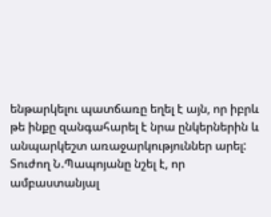ենթարկելու պատճառը եղել է այն, որ իբրև թե ինքը զանգահարել է նրա ընկերներին և անպարկեշտ առաջարկություններ արել: Տուժող Ն.Պապոյանը նշել է, որ ամբաստանյալ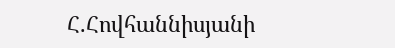Հ.Հովհաննիսյանի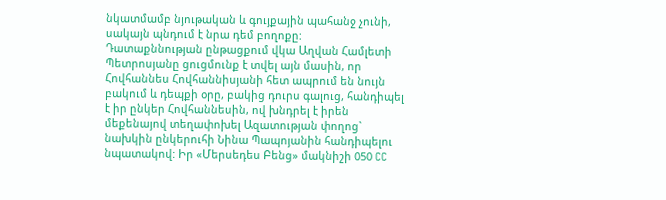նկատմամբ նյութական և գույքային պահանջ չունի, սակայն պնդում է նրա դեմ բողոքը:
Դատաքննության ընթացքում վկա Աղվան Համլետի Պետրոսյանը ցուցմունք է տվել այն մասին, որ Հովհաննես Հովհաննիսյանի հետ ապրում են նույն բակում և դեպքի օրը, բակից դուրս գալուց, հանդիպել է իր ընկեր Հովհաննեսին, ով խնդրել է իրեն մեքենայով տեղափոխել Ազատության փողոց` նախկին ընկերուհի Նինա Պապոյանին հանդիպելու նպատակով: Իր «Մերսեդես Բենց» մակնիշի 050 CC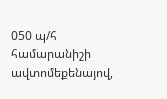050 պ/հ համարանիշի ավտոմեքենայով,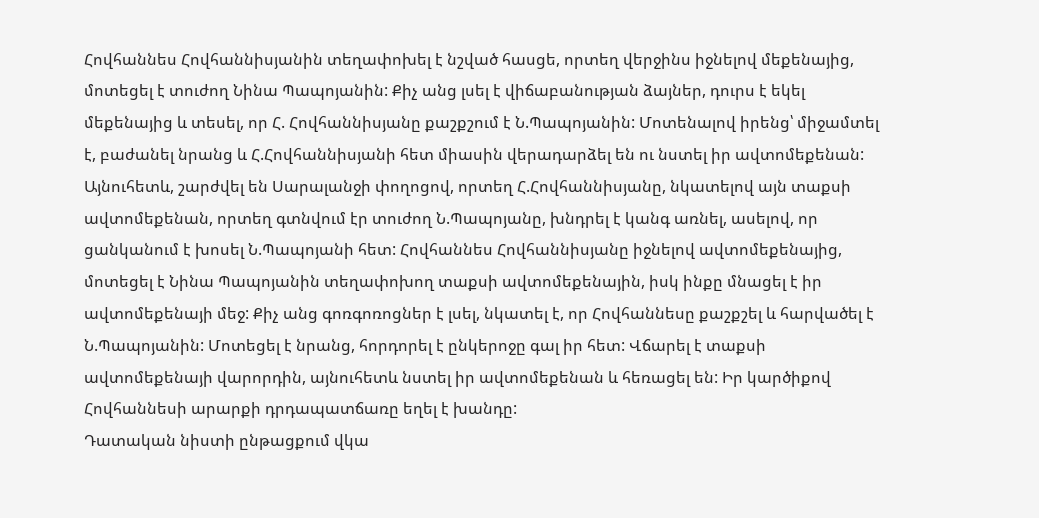Հովհաննես Հովհաննիսյանին տեղափոխել է նշված հասցե, որտեղ վերջինս իջնելով մեքենայից, մոտեցել է տուժող Նինա Պապոյանին: Քիչ անց լսել է վիճաբանության ձայներ, դուրս է եկել մեքենայից և տեսել, որ Հ. Հովհաննիսյանը քաշքշում է Ն.Պապոյանին: Մոտենալով իրենց՝ միջամտել է, բաժանել նրանց և Հ.Հովհաննիսյանի հետ միասին վերադարձել են ու նստել իր ավտոմեքենան: Այնուհետև, շարժվել են Սարալանջի փողոցով, որտեղ Հ.Հովհաննիսյանը, նկատելով այն տաքսի ավտոմեքենան, որտեղ գտնվում էր տուժող Ն.Պապոյանը, խնդրել է կանգ առնել, ասելով, որ ցանկանում է խոսել Ն.Պապոյանի հետ: Հովհաննես Հովհաննիսյանը իջնելով ավտոմեքենայից, մոտեցել է Նինա Պապոյանին տեղափոխող տաքսի ավտոմեքենային, իսկ ինքը մնացել է իր ավտոմեքենայի մեջ: Քիչ անց գոռգոռոցներ է լսել, նկատել է, որ Հովհաննեսը քաշքշել և հարվածել է Ն.Պապոյանին: Մոտեցել է նրանց, հորդորել է ընկերոջը գալ իր հետ: Վճարել է տաքսի ավտոմեքենայի վարորդին, այնուհետև նստել իր ավտոմեքենան և հեռացել են: Իր կարծիքով Հովհաննեսի արարքի դրդապատճառը եղել է խանդը:
Դատական նիստի ընթացքում վկա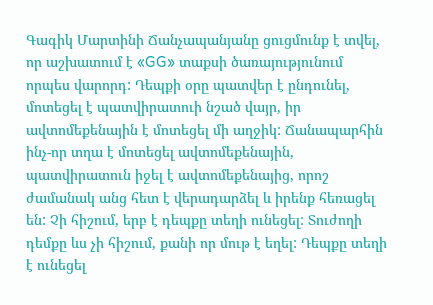Գագիկ Մարտինի Ճանչապանյանը ցուցմունք է տվել, որ աշխատում է «GG» տաքսի ծառայությունում որպես վարորդ: Դեպքի օրը պատվեր է ընդունել, մոտեցել է պատվիրատուի նշած վայր, իր ավտոմեքենային է մոտեցել մի աղջիկ: Ճանապարհին ինչ-որ տղա է մոտեցել ավտոմեքենային, պատվիրատուն իջել է ավտոմեքենայից, որոշ ժամանակ անց հետ է վերադարձել և իրենք հեռացել են: Չի հիշում, երբ է դեպքը տեղի ունեցել: Տուժողի դեմքը ևս չի հիշում, քանի որ մութ է եղել: Դեպքը տեղի է ունեցել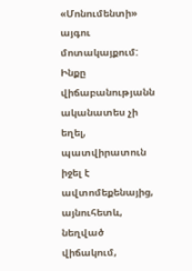«Մոնումենտի» այգու մոտակայքում: Ինքը վիճաբանությանն ականատես չի եղել, պատվիրատուն իջել է ավտոմեքենայից, այնուհետև, նեղված վիճակում,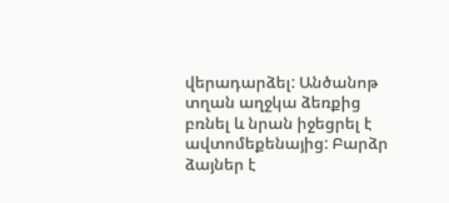վերադարձել: Անծանոթ տղան աղջկա ձեռքից բռնել և նրան իջեցրել է ավտոմեքենայից: Բարձր ձայներ է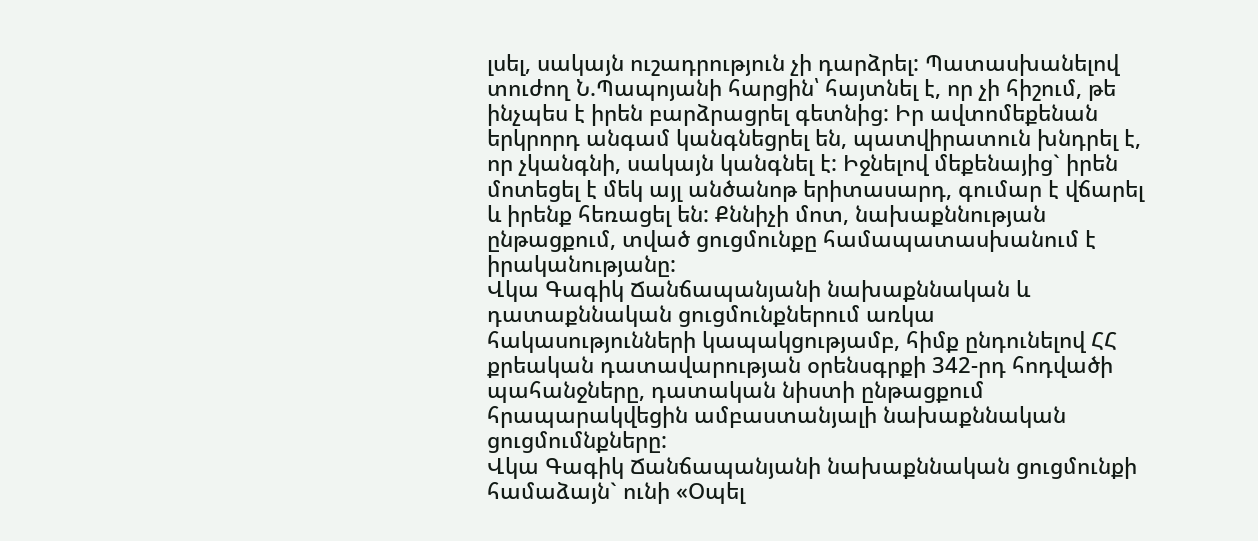լսել, սակայն ուշադրություն չի դարձրել: Պատասխանելով տուժող Ն.Պապոյանի հարցին՝ հայտնել է, որ չի հիշում, թե ինչպես է իրեն բարձրացրել գետնից: Իր ավտոմեքենան երկրորդ անգամ կանգնեցրել են, պատվիրատուն խնդրել է, որ չկանգնի, սակայն կանգնել է: Իջնելով մեքենայից` իրեն մոտեցել է մեկ այլ անծանոթ երիտասարդ, գումար է վճարել և իրենք հեռացել են: Քննիչի մոտ, նախաքննության ընթացքում, տված ցուցմունքը համապատասխանում է իրականությանը:
Վկա Գագիկ Ճանճապանյանի նախաքննական և դատաքննական ցուցմունքներում առկա հակասությունների կապակցությամբ, հիմք ընդունելով ՀՀ քրեական դատավարության օրենսգրքի 342-րդ հոդվածի պահանջները, դատական նիստի ընթացքում հրապարակվեցին ամբաստանյալի նախաքննական ցուցմումնքները:
Վկա Գագիկ Ճանճապանյանի նախաքննական ցուցմունքի համաձայն` ունի «Օպել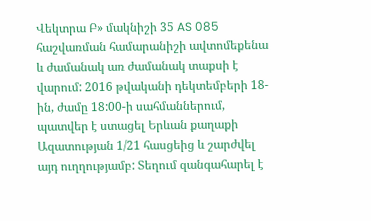Վեկտրա Բ» մակնիշի 35 AS 085 հաշվառման համարանիշի ավտոմեքենա և ժամանակ առ ժամանակ տաքսի է վարում: 2016 թվականի դեկտեմբերի 18-ին, ժամը 18:00-ի սահմաններում, պատվեր է ստացել Երևան քաղաքի Ազատության 1/21 հասցեից և շարժվել այդ ուղղությամբ: Տեղում զանգահարել է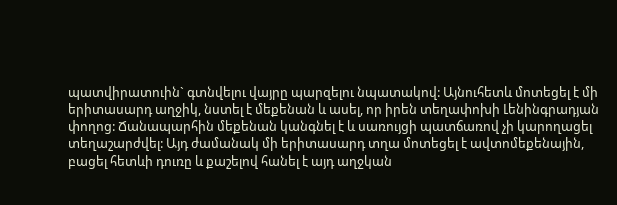պատվիրատուին` գտնվելու վայրը պարզելու նպատակով: Այնուհետև մոտեցել է մի երիտասարդ աղջիկ, նստել է մեքենան և ասել, որ իրեն տեղափոխի Լենինգրադյան փողոց: Ճանապարհին մեքենան կանգնել է և սառույցի պատճառով չի կարողացել տեղաշարժվել: Այդ ժամանակ մի երիտասարդ տղա մոտեցել է ավտոմեքենային, բացել հետևի դուռը և քաշելով հանել է այդ աղջկան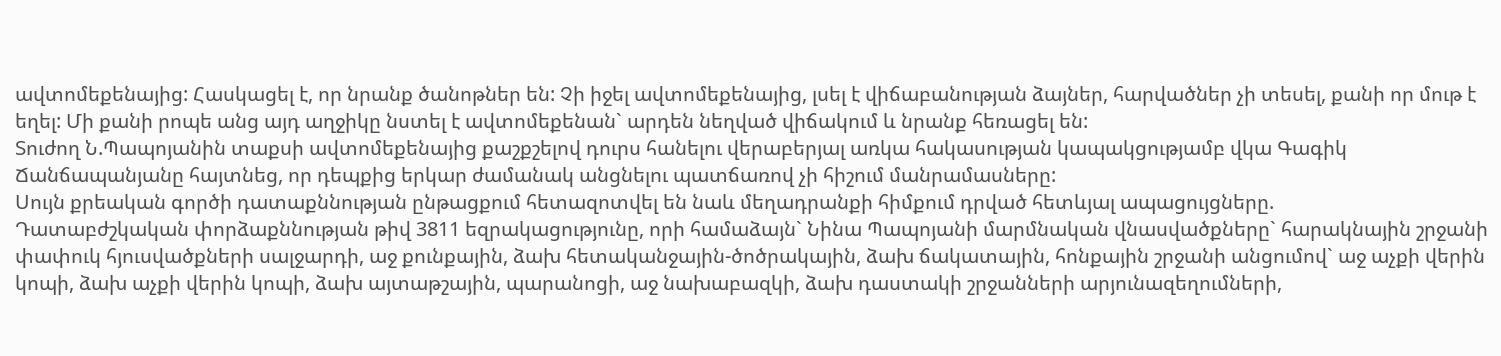ավտոմեքենայից: Հասկացել է, որ նրանք ծանոթներ են: Չի իջել ավտոմեքենայից, լսել է վիճաբանության ձայներ, հարվածներ չի տեսել, քանի որ մութ է եղել: Մի քանի րոպե անց այդ աղջիկը նստել է ավտոմեքենան` արդեն նեղված վիճակում և նրանք հեռացել են:
Տուժող Ն.Պապոյանին տաքսի ավտոմեքենայից քաշքշելով դուրս հանելու վերաբերյալ առկա հակասության կապակցությամբ վկա Գագիկ Ճանճապանյանը հայտնեց, որ դեպքից երկար ժամանակ անցնելու պատճառով չի հիշում մանրամասները:
Սույն քրեական գործի դատաքննության ընթացքում հետազոտվել են նաև մեղադրանքի հիմքում դրված հետևյալ ապացույցները.
Դատաբժշկական փորձաքննության թիվ 3811 եզրակացությունը, որի համաձայն` Նինա Պապոյանի մարմնական վնասվածքները` հարակնային շրջանի փափուկ հյուսվածքների սալջարդի, աջ քունքային, ձախ հետականջային-ծոծրակային, ձախ ճակատային, հոնքային շրջանի անցումով` աջ աչքի վերին կոպի, ձախ աչքի վերին կոպի, ձախ այտաթշային, պարանոցի, աջ նախաբազկի, ձախ դաստակի շրջանների արյունազեղումների,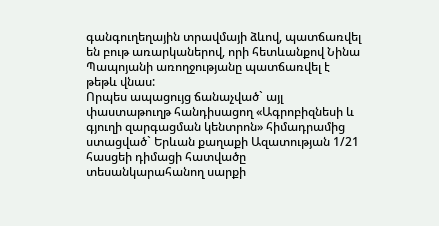գանգուղեղային տրավմայի ձևով, պատճառվել են բութ առարկաներով, որի հետևանքով Նինա Պապոյանի առողջությանը պատճառվել է թեթև վնաս:
Որպես ապացույց ճանաչված` այլ փաստաթուղթ հանդիսացող «Ագրոբիզնեսի և գյուղի զարգացման կենտրոն» հիմադրամից ստացված` Երևան քաղաքի Ազատության 1/21 հասցեի դիմացի հատվածը տեսանկարահանող սարքի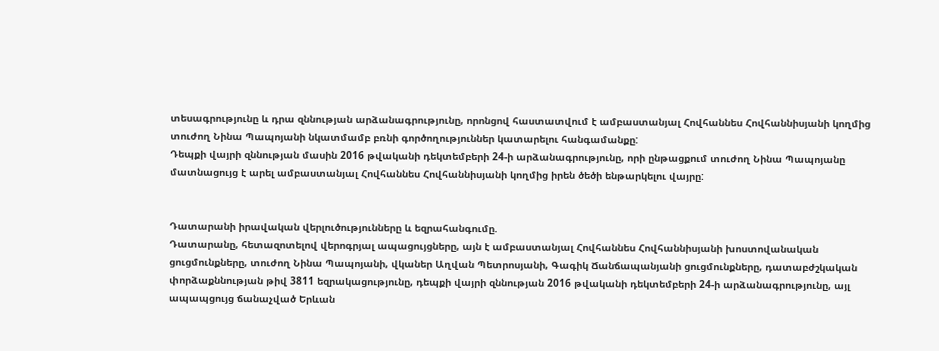տեսագրությունը և դրա զննության արձանագրությունը, որոնցով հաստատվում է ամբաստանյալ Հովհաննես Հովհաննիսյանի կողմից տուժող Նինա Պապոյանի նկատմամբ բռնի գործողություններ կատարելու հանգամանքը:
Դեպքի վայրի զննության մասին 2016 թվականի դեկտեմբերի 24-ի արձանագրությունը, որի ընթացքում տուժող Նինա Պապոյանը մատնացույց է արել ամբաստանյալ Հովհաննես Հովհաննիսյանի կողմից իրեն ծեծի ենթարկելու վայրը:


Դատարանի իրավական վերլուծությունները և եզրահանգումը.
Դատարանը, հետազոտելով վերոգրյալ ապացույցները, այն է ամբաստանյալ Հովհաննես Հովհաննիսյանի խոստովանական ցուցմունքները, տուժող Նինա Պապոյանի, վկաներ Աղվան Պետրոսյանի, Գագիկ Ճանճապանյանի ցուցմունքները, դատաբժշկական փորձաքննության թիվ 3811 եզրակացությունը, դեպքի վայրի զննության 2016 թվականի դեկտեմբերի 24-ի արձանագրությունը, այլ ապապցույց ճանաչված Երևան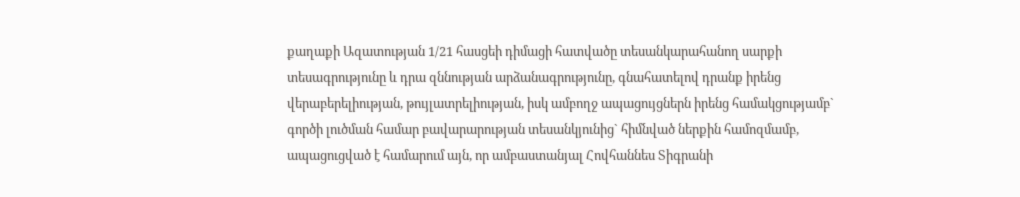քաղաքի Ազատության 1/21 հասցեի դիմացի հատվածը տեսանկարահանող սարքի տեսագրությունը և դրա զննության արձանագրությունը, գնահատելով դրանք իրենց վերաբերելիության, թույլատրելիության, իսկ ամբողջ ապացույցներն իրենց համակցությամբ` գործի լուծման համար բավարարության տեսանկյունից` հիմնված ներքին համոզմամբ, ապացուցված է համարում այն, որ ամբաստանյալ Հովհաննես Տիգրանի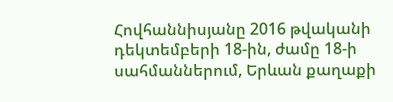Հովհաննիսյանը 2016 թվականի դեկտեմբերի 18-ին, ժամը 18-ի սահմաններում, Երևան քաղաքի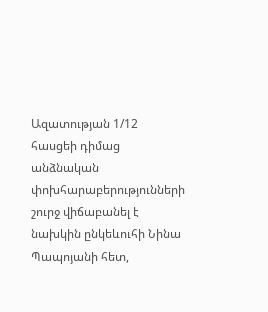Ազատության 1/12 հասցեի դիմաց անձնական փոխհարաբերությունների շուրջ վիճաբանել է նախկին ընկեևուհի Նինա Պապոյանի հետ,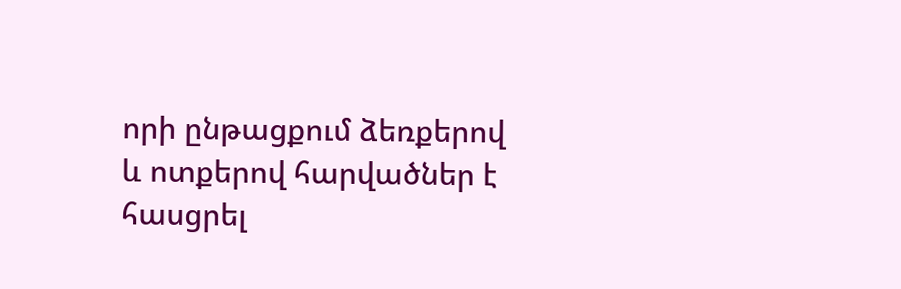որի ընթացքում ձեռքերով և ոտքերով հարվածներ է հասցրել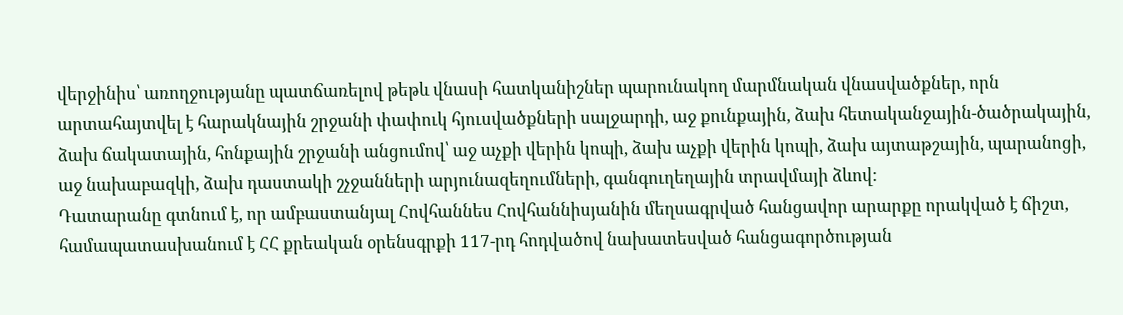վերջինիս՝ առողջությանը պատճառելով թեթև վնասի հատկանիշներ պարունակող մարմնական վնասվածքներ, որն արտահայտվել է հարակնային շրջանի փափուկ հյուսվածքների սալջարդի, աջ քունքային, ձախ հետականջային-ծածրակային, ձախ ճակատային, հոնքային շրջանի անցումով՝ աջ աչքի վերին կոպի, ձախ աչքի վերին կոպի, ձախ այտաթշային, պարանոցի, աջ նախաբազկի, ձախ դաստակի շչջանների արյունազեղումների, գանգուղեղային տրավմայի ձևով:
Դատարանը գտնում է, որ ամբաստանյալ Հովհաննես Հովհաննիսյանին մեղսագրված հանցավոր արարքը որակված է ճիշտ, համապատասխանում է ՀՀ քրեական օրենսգրքի 117-րդ հոդվածով նախատեսված հանցագործության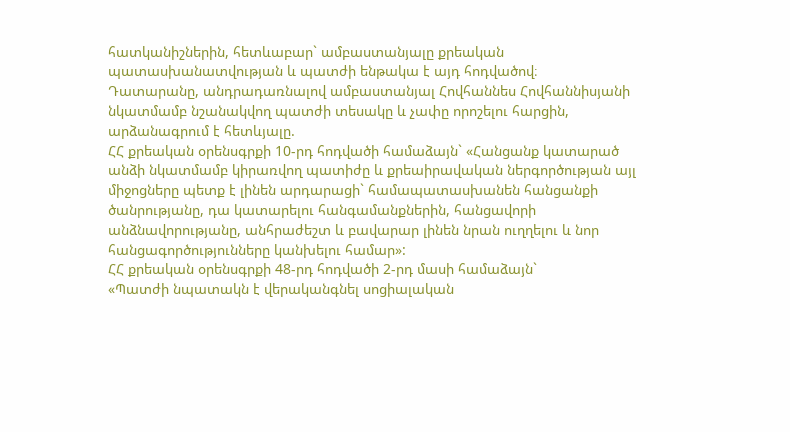հատկանիշներին, հետևաբար` ամբաստանյալը քրեական պատասխանատվության և պատժի ենթակա է այդ հոդվածով։
Դատարանը, անդրադառնալով ամբաստանյալ Հովհաննես Հովհաննիսյանի նկատմամբ նշանակվող պատժի տեսակը և չափը որոշելու հարցին, արձանագրում է հետևյալը.
ՀՀ քրեական օրենսգրքի 10-րդ հոդվածի համաձայն` «Հանցանք կատարած անձի նկատմամբ կիրառվող պատիժը և քրեաիրավական ներգործության այլ միջոցները պետք է լինեն արդարացի` համապատասխանեն հանցանքի ծանրությանը, դա կատարելու հանգամանքներին, հանցավորի անձնավորությանը, անհրաժեշտ և բավարար լինեն նրան ուղղելու և նոր հանցագործությունները կանխելու համար»:
ՀՀ քրեական օրենսգրքի 48-րդ հոդվածի 2-րդ մասի համաձայն`
«Պատժի նպատակն է վերականգնել սոցիալական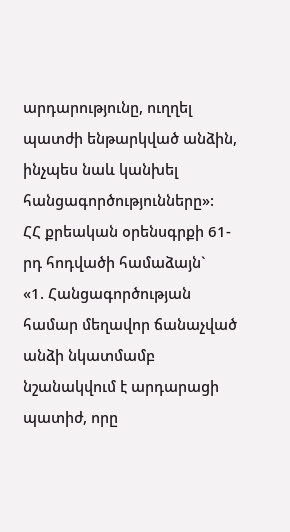արդարությունը, ուղղել պատժի ենթարկված անձին, ինչպես նաև կանխել հանցագործությունները»:
ՀՀ քրեական օրենսգրքի 61-րդ հոդվածի համաձայն`
«1. Հանցագործության համար մեղավոր ճանաչված անձի նկատմամբ նշանակվում է արդարացի պատիժ, որը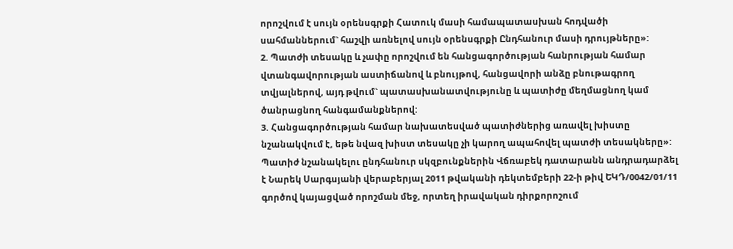որոշվում է սույն օրենսգրքի Հատուկ մասի համապատասխան հոդվածի սահմաններում` հաշվի առնելով սույն օրենսգրքի Ընդհանուր մասի դրույթները»:
2. Պատժի տեսակը և չափը որոշվում են հանցագործության հանրության համար վտանգավորության աստիճանով և բնույթով, հանցավորի անձը բնութագրող տվյալներով, այդ թվում` պատասխանատվությունը և պատիժը մեղմացնող կամ ծանրացնող հանգամանքներով:
3. Հանցագործության համար նախատեսված պատիժներից առավել խիստը նշանակվում է, եթե նվազ խիստ տեսակը չի կարող ապահովել պատժի տեսակները»:
Պատիժ նշանակելու ընդհանուր սկզբունքներին Վճռաբեկ դատարանն անդրադարձել է Նարեկ Սարգսյանի վերաբերյալ 2011 թվականի դեկտեմբերի 22-ի թիվ ԵԿԴ/0042/01/11 գործով կայացված որոշման մեջ, որտեղ իրավական դիրքորոշում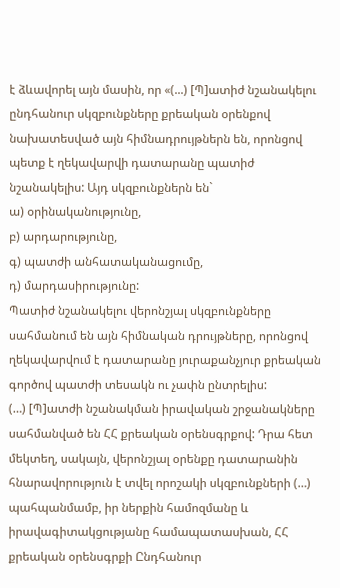է ձևավորել այն մասին, որ «(...) [Պ]ատիժ նշանակելու ընդհանուր սկզբունքները քրեական օրենքով նախատեսված այն հիմնադրույթներն են, որոնցով պետք է ղեկավարվի դատարանը պատիժ նշանակելիս: Այդ սկզբունքներն են`
ա) օրինականությունը,
բ) արդարությունը,
գ) պատժի անհատականացումը,
դ) մարդասիրությունը:
Պատիժ նշանակելու վերոնշյալ սկզբունքները սահմանում են այն հիմնական դրույթները, որոնցով ղեկավարվում է դատարանը յուրաքանչյուր քրեական գործով պատժի տեսակն ու չափն ընտրելիս:
(…) [Պ]ատժի նշանակման իրավական շրջանակները սահմանված են ՀՀ քրեական օրենսգրքով: Դրա հետ մեկտեղ, սակայն, վերոնշյալ օրենքը դատարանին հնարավորություն է տվել որոշակի սկզբունքների (…) պահպանմամբ, իր ներքին համոզմանը և իրավագիտակցությանը համապատասխան, ՀՀ քրեական օրենսգրքի Ընդհանուր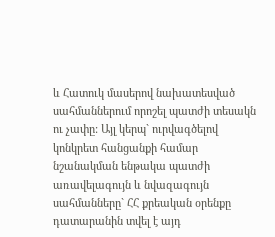և Հատուկ մասերով նախատեսված սահմաններում որոշել պատժի տեսակն ու չափը: Այլ կերպ` ուրվագծելով կոնկրետ հանցանքի համար նշանակման ենթակա պատժի առավելագույն և նվազագույն սահմանները` ՀՀ քրեական օրենքը դատարանին տվել է այդ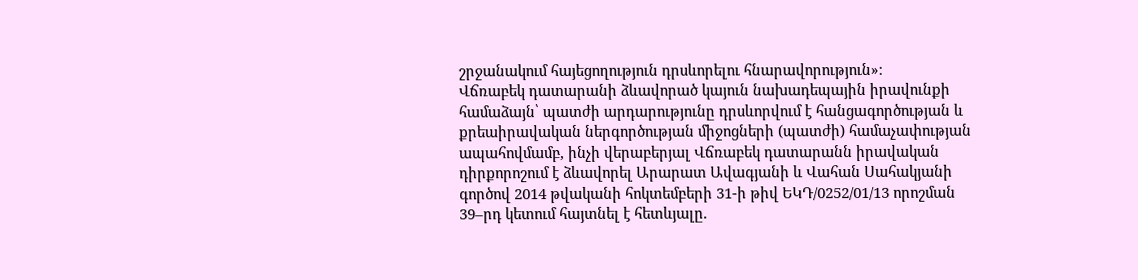շրջանակում հայեցողություն դրսևորելու հնարավորություն»։
Վճռաբեկ դատարանի ձևավորած կայուն նախադեպային իրավունքի համաձայն՝ պատժի արդարությունը դրսևորվում է հանցագործության և քրեաիրավական ներգործության միջոցների (պատժի) համաչափության ապահովմամբ, ինչի վերաբերյալ Վճռաբեկ դատարանն իրավական դիրքորոշում է ձևավորել Արարատ Ավագյանի և Վահան Սահակյանի գործով 2014 թվականի հոկտեմբերի 31-ի թիվ ԵԿԴ/0252/01/13 որոշման 39–րդ կետում հայտնել է հետևյալը.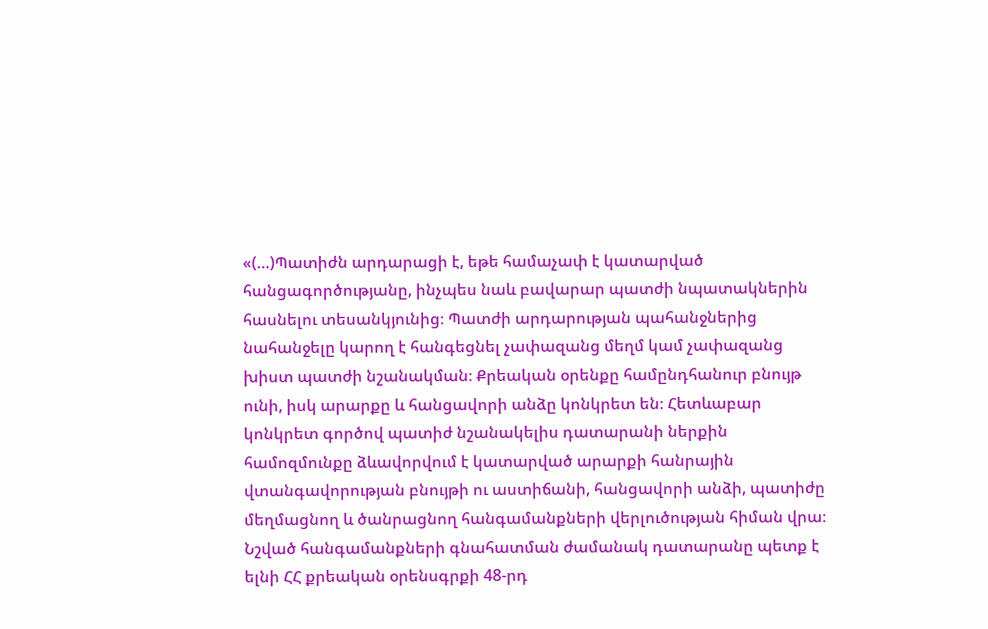«(…)Պատիժն արդարացի է, եթե համաչափ է կատարված հանցագործությանը, ինչպես նաև բավարար պատժի նպատակներին հասնելու տեսանկյունից։ Պատժի արդարության պահանջներից նահանջելը կարող է հանգեցնել չափազանց մեղմ կամ չափազանց խիստ պատժի նշանակման։ Քրեական օրենքը համընդհանուր բնույթ ունի, իսկ արարքը և հանցավորի անձը կոնկրետ են։ Հետևաբար կոնկրետ գործով պատիժ նշանակելիս դատարանի ներքին համոզմունքը ձևավորվում է կատարված արարքի հանրային վտանգավորության բնույթի ու աստիճանի, հանցավորի անձի, պատիժը մեղմացնող և ծանրացնող հանգամանքների վերլուծության հիման վրա։ Նշված հանգամանքների գնահատման ժամանակ դատարանը պետք է ելնի ՀՀ քրեական օրենսգրքի 48-րդ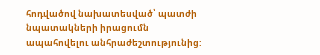հոդվածով նախատեսված՝ պատժի նպատակների իրացումն ապահովելու անհրաժեշտությունից: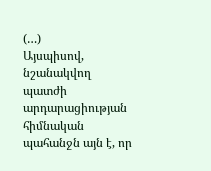(…)
Այսպիսով, նշանակվող պատժի արդարացիության հիմնական պահանջն այն է, որ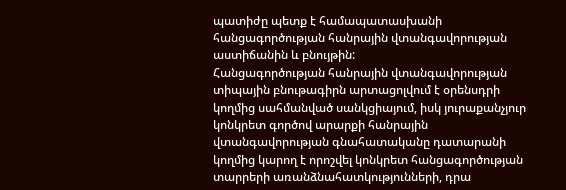պատիժը պետք է համապատասխանի հանցագործության հանրային վտանգավորության աստիճանին և բնույթին:
Հանցագործության հանրային վտանգավորության տիպային բնութագիրն արտացոլվում է օրենսդրի կողմից սահմանված սանկցիայում, իսկ յուրաքանչյուր կոնկրետ գործով արարքի հանրային վտանգավորության գնահատականը դատարանի կողմից կարող է որոշվել կոնկրետ հանցագործության տարրերի առանձնահատկությունների, դրա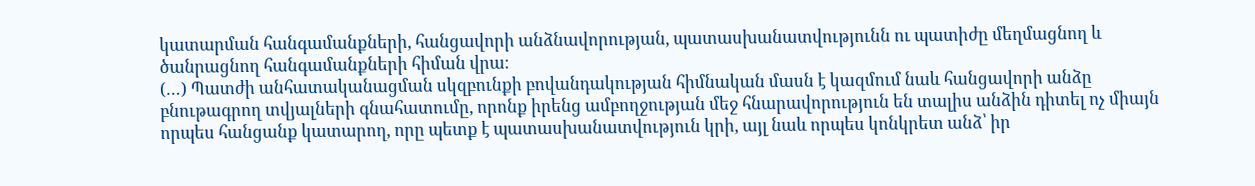կատարման հանգամանքների, հանցավորի անձնավորության, պատասխանատվությունն ու պատիժը մեղմացնող և ծանրացնող հանգամանքների հիման վրա։
(…) Պատժի անհատականացման սկզբունքի բովանդակության հիմնական մասն է կազմում նաև հանցավորի անձը բնութագրող տվյալների գնահատումը, որոնք իրենց ամբողջության մեջ հնարավորություն են տալիս անձին դիտել ոչ միայն որպես հանցանք կատարող, որը պետք է պատասխանատվություն կրի, այլ նաև որպես կոնկրետ անձ՝ իր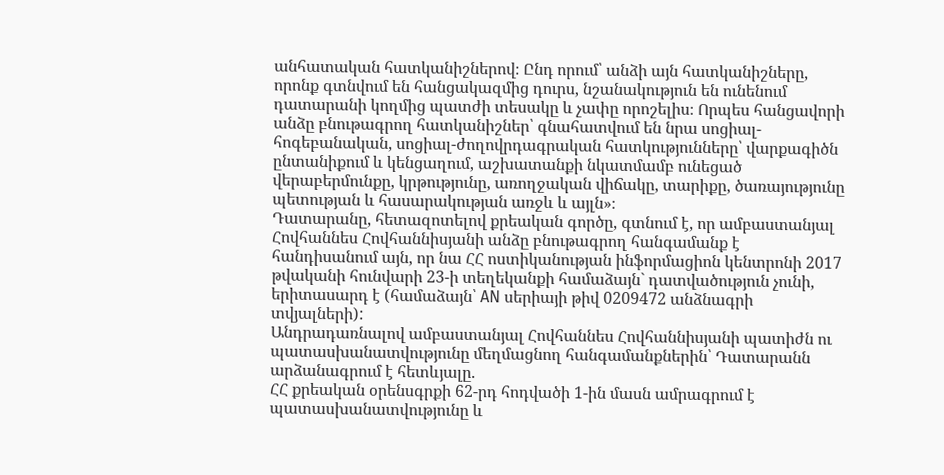անհատական հատկանիշներով։ Ընդ որում՝ անձի այն հատկանիշները, որոնք գտնվում են հանցակազմից դուրս, նշանակություն են ունենում դատարանի կողմից պատժի տեսակը և չափը որոշելիս։ Որպես հանցավորի անձը բնութագրող հատկանիշներ՝ գնահատվում են նրա սոցիալ-հոգեբանական, սոցիալ-ժողովրդագրական հատկությունները՝ վարքագիծն ընտանիքում և կենցաղում, աշխատանքի նկատմամբ ունեցած վերաբերմունքը, կրթությունը, առողջական վիճակը, տարիքը, ծառայությունը պետության և հասարակության առջև և այլն»։
Դատարանը, հետազոտելով քրեական գործը, գտնում է, որ ամբաստանյալ Հովհաննես Հովհաննիսյանի անձը բնութագրող հանգամանք է հանդիսանում այն, որ նա ՀՀ ոստիկանության ինֆորմացիոն կենտրոնի 2017 թվականի հունվարի 23-ի տեղեկանքի համաձայն` դատվածություն չունի, երիտասարդ է (համաձայն՝ AN սերիայի թիվ 0209472 անձնագրի տվյալների):
Անդրադառնալով ամբաստանյալ Հովհաննես Հովհաննիսյանի պատիժն ու պատասխանատվությունը մեղմացնող հանգամանքներին՝ Դատարանն արձանագրում է հետևյալը.
ՀՀ քրեական օրենսգրքի 62-րդ հոդվածի 1-ին մասն ամրագրում է պատասխանատվությունը և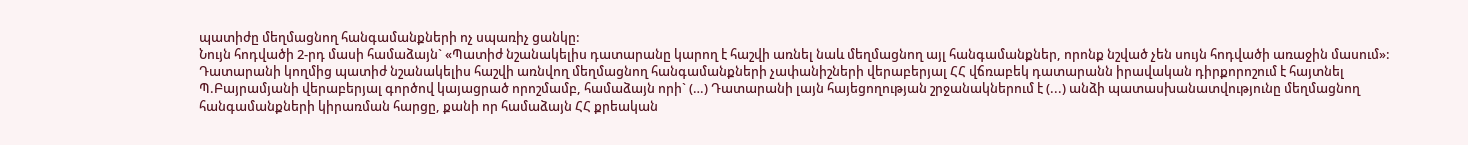պատիժը մեղմացնող հանգամանքների ոչ սպառիչ ցանկը:
Նույն հոդվածի 2-րդ մասի համաձայն` «Պատիժ նշանակելիս դատարանը կարող է հաշվի առնել նաև մեղմացնող այլ հանգամանքներ, որոնք նշված չեն սույն հոդվածի առաջին մասում»:
Դատարանի կողմից պատիժ նշանակելիս հաշվի առնվող մեղմացնող հանգամանքների չափանիշների վերաբերյալ ՀՀ վճռաբեկ դատարանն իրավական դիրքորոշում է հայտնել Պ.Բայրամյանի վերաբերյալ գործով կայացրած որոշմամբ, համաձայն որի` (…) Դատարանի լայն հայեցողության շրջանակներում է (...) անձի պատասխանատվությունը մեղմացնող հանգամանքների կիրառման հարցը, քանի որ համաձայն ՀՀ քրեական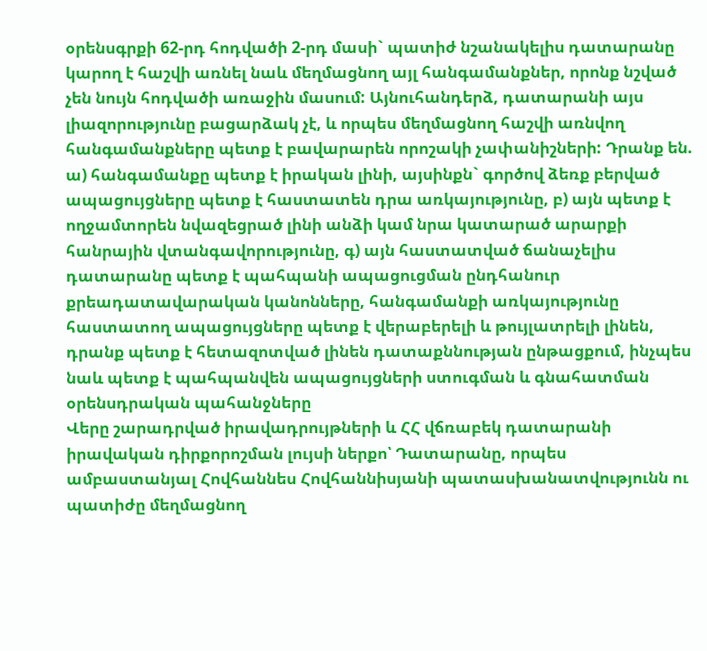օրենսգրքի 62-րդ հոդվածի 2-րդ մասի` պատիժ նշանակելիս դատարանը կարող է հաշվի առնել նաև մեղմացնող այլ հանգամանքներ, որոնք նշված չեն նույն հոդվածի առաջին մասում: Այնուհանդերձ, դատարանի այս լիազորությունը բացարձակ չէ, և որպես մեղմացնող հաշվի առնվող հանգամանքները պետք է բավարարեն որոշակի չափանիշների: Դրանք են. ա) հանգամանքը պետք է իրական լինի, այսինքն` գործով ձեռք բերված ապացույցները պետք է հաստատեն դրա առկայությունը, բ) այն պետք է ողջամտորեն նվազեցրած լինի անձի կամ նրա կատարած արարքի հանրային վտանգավորությունը, գ) այն հաստատված ճանաչելիս դատարանը պետք է պահպանի ապացուցման ընդհանուր քրեադատավարական կանոնները, հանգամանքի առկայությունը հաստատող ապացույցները պետք է վերաբերելի և թույլատրելի լինեն, դրանք պետք է հետազոտված լինեն դատաքննության ընթացքում, ինչպես նաև պետք է պահպանվեն ապացույցների ստուգման և գնահատման օրենսդրական պահանջները
Վերը շարադրված իրավադրույթների և ՀՀ վճռաբեկ դատարանի իրավական դիրքորոշման լույսի ներքո՝ Դատարանը, որպես ամբաստանյալ Հովհաննես Հովհաննիսյանի պատասխանատվությունն ու պատիժը մեղմացնող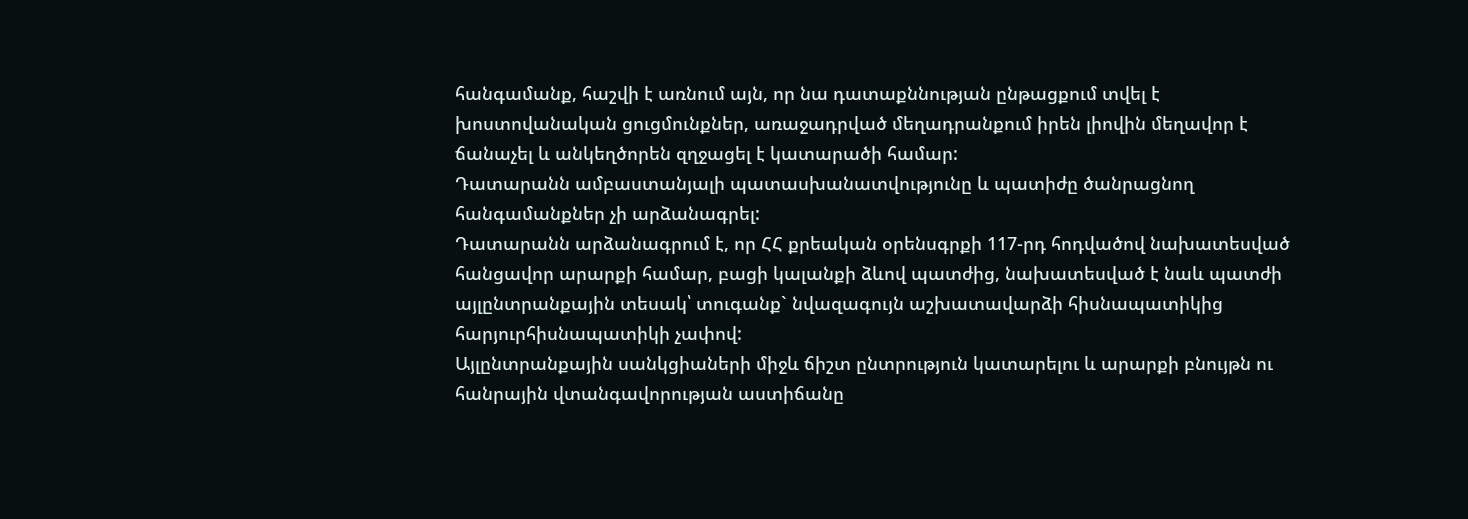հանգամանք, հաշվի է առնում այն, որ նա դատաքննության ընթացքում տվել է խոստովանական ցուցմունքներ, առաջադրված մեղադրանքում իրեն լիովին մեղավոր է ճանաչել և անկեղծորեն զղջացել է կատարածի համար:
Դատարանն ամբաստանյալի պատասխանատվությունը և պատիժը ծանրացնող հանգամանքներ չի արձանագրել:
Դատարանն արձանագրում է, որ ՀՀ քրեական օրենսգրքի 117-րդ հոդվածով նախատեսված հանցավոր արարքի համար, բացի կալանքի ձևով պատժից, նախատեսված է նաև պատժի այլընտրանքային տեսակ՝ տուգանք` նվազագույն աշխատավարձի հիսնապատիկից հարյուրհիսնապատիկի չափով:
Այլընտրանքային սանկցիաների միջև ճիշտ ընտրություն կատարելու և արարքի բնույթն ու հանրային վտանգավորության աստիճանը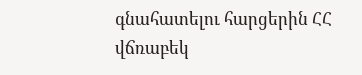գնահատելու հարցերին ՀՀ վճռաբեկ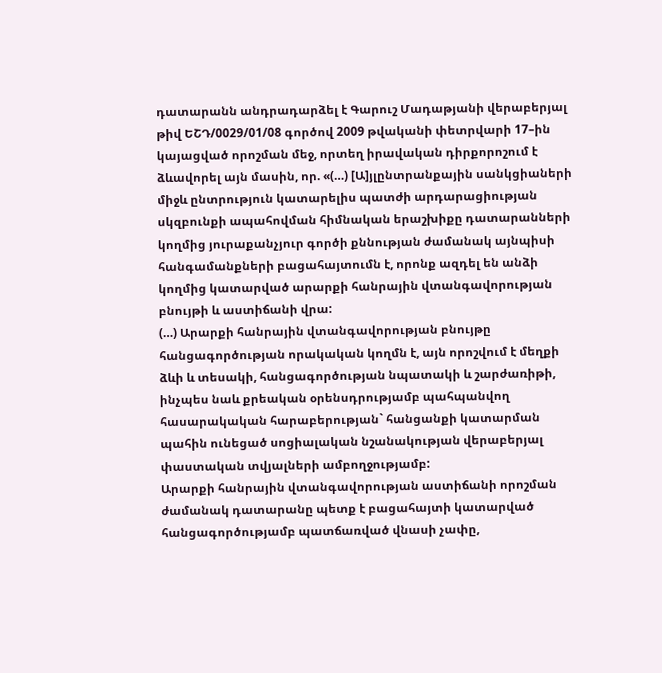դատարանն անդրադարձել է Գարուշ Մադաթյանի վերաբերյալ թիվ ԵՇԴ/0029/01/08 գործով 2009 թվականի փետրվարի 17–ին կայացված որոշման մեջ, որտեղ իրավական դիրքորոշում է ձևավորել այն մասին, որ. «(…) [Ա]յլընտրանքային սանկցիաների միջև ընտրություն կատարելիս պատժի արդարացիության սկզբունքի ապահովման հիմնական երաշխիքը դատարանների կողմից յուրաքանչյուր գործի քննության ժամանակ այնպիսի հանգամանքների բացահայտումն է, որոնք ազդել են անձի կողմից կատարված արարքի հանրային վտանգավորության բնույթի և աստիճանի վրա:
(…) Արարքի հանրային վտանգավորության բնույթը հանցագործության որակական կողմն է, այն որոշվում է մեղքի ձևի և տեսակի, հանցագործության նպատակի և շարժառիթի, ինչպես նաև քրեական օրենսդրությամբ պահպանվող հասարակական հարաբերության` հանցանքի կատարման պահին ունեցած սոցիալական նշանակության վերաբերյալ փաստական տվյալների ամբողջությամբ:
Արարքի հանրային վտանգավորության աստիճանի որոշման ժամանակ դատարանը պետք է բացահայտի կատարված հանցագործությամբ պատճառված վնասի չափը,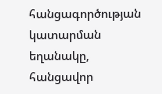հանցագործության կատարման եղանակը, հանցավոր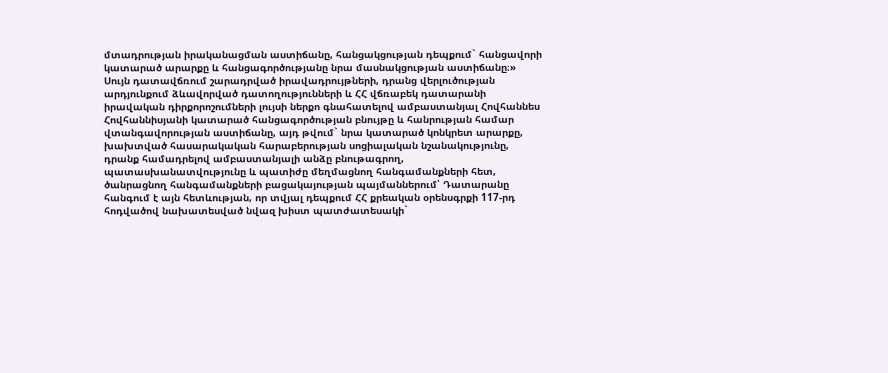մտադրության իրականացման աստիճանը, հանցակցության դեպքում` հանցավորի կատարած արարքը և հանցագործությանը նրա մասնակցության աստիճանը։»
Սույն դատավճռում շարադրված իրավադրույթների, դրանց վերլուծության արդյունքում ձևավորված դատողությունների և ՀՀ վճռաբեկ դատարանի իրավական դիրքորոշումների լույսի ներքո գնահատելով ամբաստանյալ Հովհաննես Հովհաննիսյանի կատարած հանցագործության բնույթը և հանրության համար վտանգավորության աստիճանը, այդ թվում` նրա կատարած կոնկրետ արարքը, խախտված հասարակական հարաբերության սոցիալական նշանակությունը, դրանք համադրելով ամբաստանյալի անձը բնութագրող, պատասխանատվությունը և պատիժը մեղմացնող հանգամանքների հետ, ծանրացնող հանգամանքների բացակայության պայմաններում՝ Դատարանը հանգում է այն հետևության, որ տվյալ դեպքում ՀՀ քրեական օրենսգրքի 117-րդ հոդվածով նախատեսված նվազ խիստ պատժատեսակի`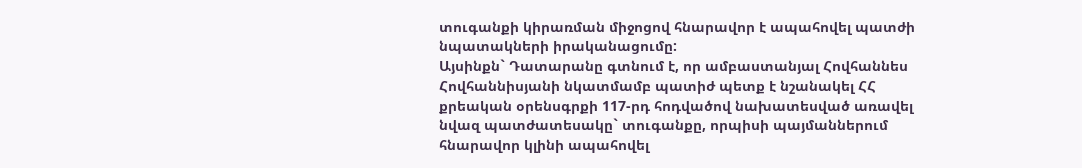տուգանքի կիրառման միջոցով հնարավոր է ապահովել պատժի նպատակների իրականացումը:
Այսինքն` Դատարանը գտնում է, որ ամբաստանյալ Հովհաննես Հովհաննիսյանի նկատմամբ պատիժ պետք է նշանակել ՀՀ քրեական օրենսգրքի 117-րդ հոդվածով նախատեսված առավել նվազ պատժատեսակը` տուգանքը, որպիսի պայմաններում հնարավոր կլինի ապահովել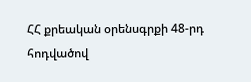ՀՀ քրեական օրենսգրքի 48-րդ հոդվածով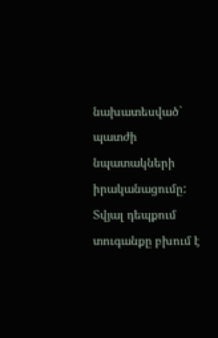նախատեսված` պատժի նպատակների իրականացումը: Տվյալ դեպքում տուգանքը բխում է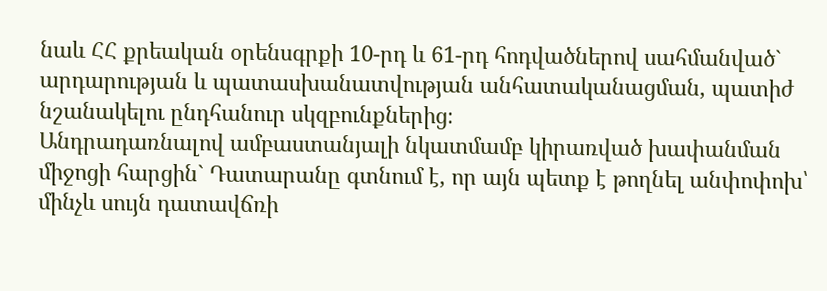նաև ՀՀ քրեական օրենսգրքի 10-րդ և 61-րդ հոդվածներով սահմանված` արդարության և պատասխանատվության անհատականացման, պատիժ նշանակելու ընդհանուր սկզբունքներից։
Անդրադառնալով ամբաստանյալի նկատմամբ կիրառված խափանման միջոցի հարցին` Դատարանը գտնում է, որ այն պետք է թողնել անփոփոխ՝ մինչև սույն դատավճռի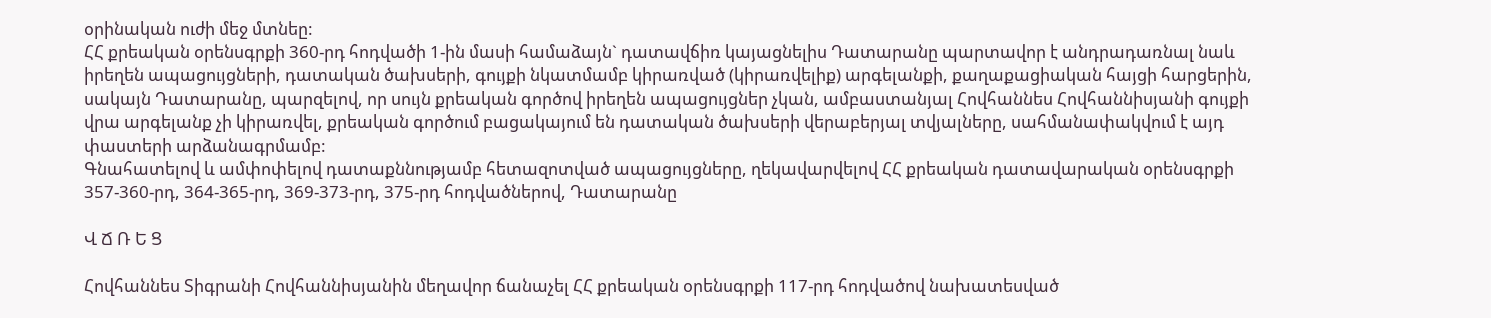օրինական ուժի մեջ մտնեը:
ՀՀ քրեական օրենսգրքի 360-րդ հոդվածի 1-ին մասի համաձայն` դատավճիռ կայացնելիս Դատարանը պարտավոր է անդրադառնալ նաև իրեղեն ապացույցների, դատական ծախսերի, գույքի նկատմամբ կիրառված (կիրառվելիք) արգելանքի, քաղաքացիական հայցի հարցերին, սակայն Դատարանը, պարզելով, որ սույն քրեական գործով իրեղեն ապացույցներ չկան, ամբաստանյալ Հովհաննես Հովհաննիսյանի գույքի վրա արգելանք չի կիրառվել, քրեական գործում բացակայում են դատական ծախսերի վերաբերյալ տվյալները, սահմանափակվում է այդ փաստերի արձանագրմամբ:
Գնահատելով և ամփոփելով դատաքննությամբ հետազոտված ապացույցները, ղեկավարվելով ՀՀ քրեական դատավարական օրենսգրքի 357-360-րդ, 364-365-րդ, 369-373-րդ, 375-րդ հոդվածներով, Դատարանը

Վ Ճ Ռ Ե Ց

Հովհաննես Տիգրանի Հովհաննիսյանին մեղավոր ճանաչել ՀՀ քրեական օրենսգրքի 117-րդ հոդվածով նախատեսված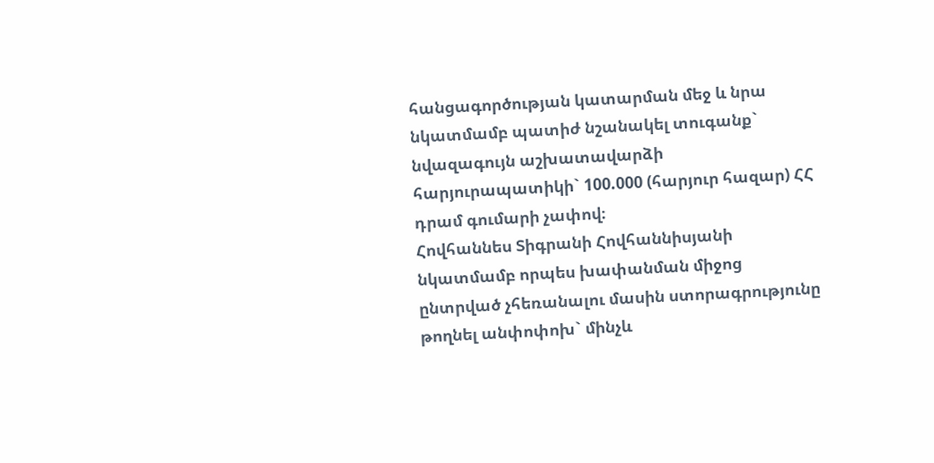հանցագործության կատարման մեջ և նրա նկատմամբ պատիժ նշանակել տուգանք` նվազագույն աշխատավարձի հարյուրապատիկի` 100.000 (հարյուր հազար) ՀՀ դրամ գումարի չափով։
Հովհաննես Տիգրանի Հովհաննիսյանի նկատմամբ որպես խափանման միջոց ընտրված չհեռանալու մասին ստորագրությունը թողնել անփոփոխ` մինչև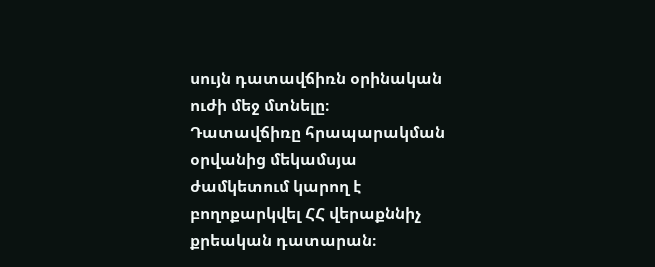սույն դատավճիռն օրինական ուժի մեջ մտնելը։
Դատավճիռը հրապարակման օրվանից մեկամսյա ժամկետում կարող է բողոքարկվել ՀՀ վերաքննիչ քրեական դատարան։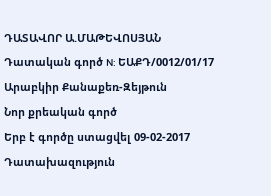ԴԱՏԱՎՈՐ Ա.ՄԱԹԵՎՈՍՅԱՆ
Դատական գործ N: ԵԱՔԴ/0012/01/17
Արաբկիր Քանաքեռ-Զեյթուն
Նոր քրեական գործ
Երբ է գործը ստացվել 09-02-2017
Դատախազություն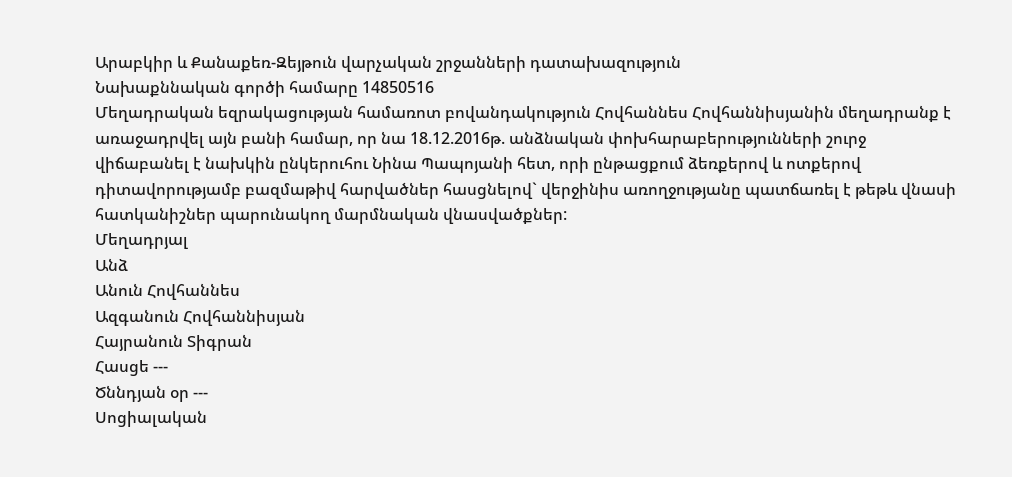Արաբկիր և Քանաքեռ-Զեյթուն վարչական շրջանների դատախազություն
Նախաքննական գործի համարը 14850516
Մեղադրական եզրակացության համառոտ բովանդակություն Հովհաննես Հովհաննիսյանին մեղադրանք է առաջադրվել այն բանի համար, որ նա 18.12.2016թ. անձնական փոխհարաբերությունների շուրջ վիճաբանել է նախկին ընկերուհու Նինա Պապոյանի հետ, որի ընթացքում ձեռքերով և ոտքերով դիտավորությամբ բազմաթիվ հարվածներ հասցնելով` վերջինիս առողջությանը պատճառել է թեթև վնասի հատկանիշներ պարունակող մարմնական վնասվածքներ:
Մեղադրյալ
Անձ
Անուն Հովհաննես
Ազգանուն Հովհաննիսյան
Հայրանուն Տիգրան
Հասցե ---
Ծննդյան օր ---
Սոցիալական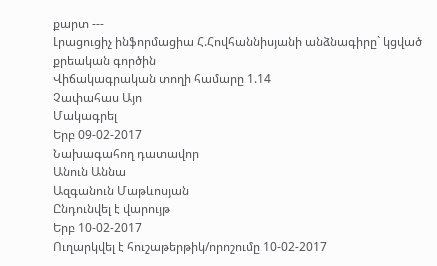քարտ ---
Լրացուցիչ ինֆորմացիա Հ.Հովհաննիսյանի անձնագիրը` կցված քրեական գործին
Վիճակագրական տողի համարը 1.14
Չափահաս Այո
Մակագրել
Երբ 09-02-2017
Նախագահող դատավոր
Անուն Աննա
Ազգանուն Մաթևոսյան
Ընդունվել է վարույթ
Երբ 10-02-2017
Ուղարկվել է հուշաթերթիկ/որոշումը 10-02-2017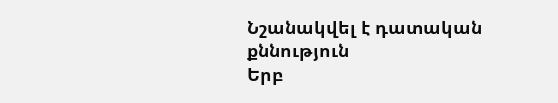Նշանակվել է դատական քննություն
Երբ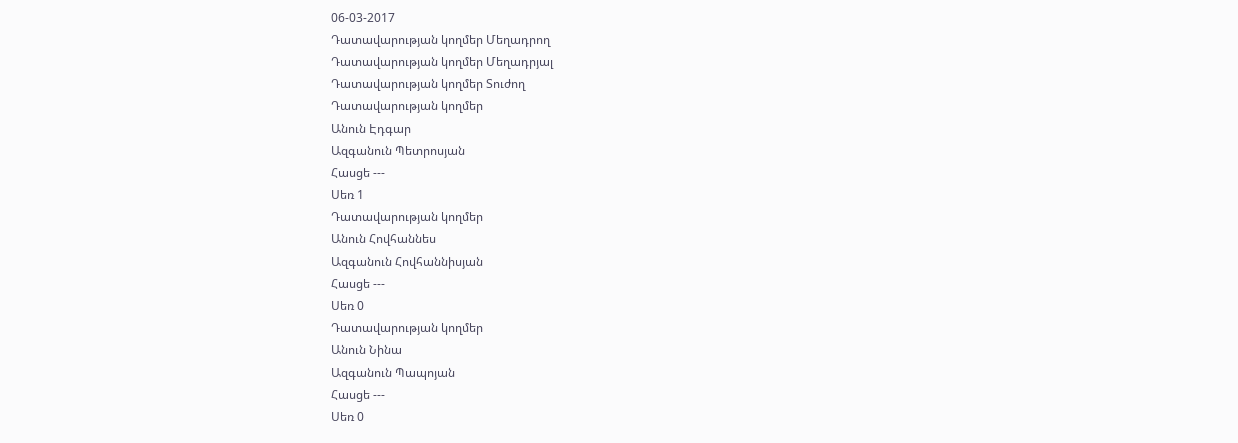06-03-2017
Դատավարության կողմեր Մեղադրող
Դատավարության կողմեր Մեղադրյալ
Դատավարության կողմեր Տուժող
Դատավարության կողմեր
Անուն Էդգար
Ազգանուն Պետրոսյան
Հասցե ---
Սեռ 1
Դատավարության կողմեր
Անուն Հովհաննես
Ազգանուն Հովհաննիսյան
Հասցե ---
Սեռ 0
Դատավարության կողմեր
Անուն Նինա
Ազգանուն Պապոյան
Հասցե ---
Սեռ 0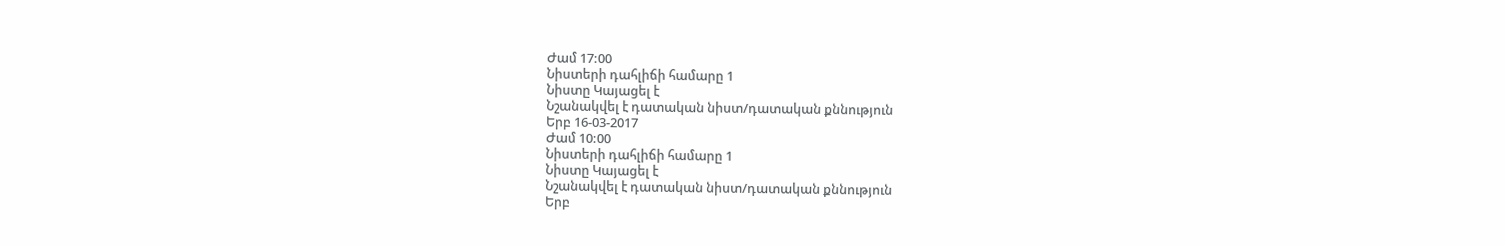Ժամ 17:00
Նիստերի դահլիճի համարը 1
Նիստը Կայացել է
Նշանակվել է դատական նիստ/դատական քննություն
Երբ 16-03-2017
Ժամ 10:00
Նիստերի դահլիճի համարը 1
Նիստը Կայացել է
Նշանակվել է դատական նիստ/դատական քննություն
Երբ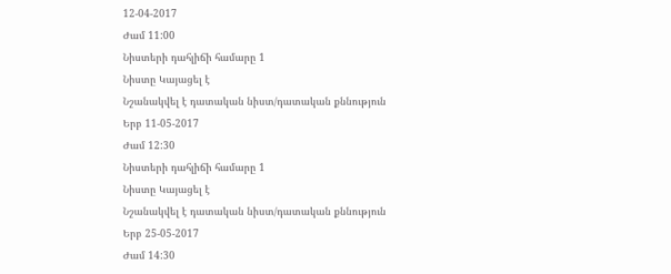12-04-2017
Ժամ 11:00
Նիստերի դահլիճի համարը 1
Նիստը Կայացել է
Նշանակվել է դատական նիստ/դատական քննություն
Երբ 11-05-2017
Ժամ 12:30
Նիստերի դահլիճի համարը 1
Նիստը Կայացել է
Նշանակվել է դատական նիստ/դատական քննություն
Երբ 25-05-2017
Ժամ 14:30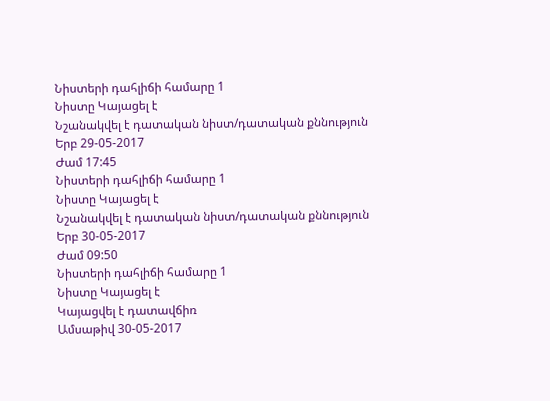Նիստերի դահլիճի համարը 1
Նիստը Կայացել է
Նշանակվել է դատական նիստ/դատական քննություն
Երբ 29-05-2017
Ժամ 17:45
Նիստերի դահլիճի համարը 1
Նիստը Կայացել է
Նշանակվել է դատական նիստ/դատական քննություն
Երբ 30-05-2017
Ժամ 09:50
Նիստերի դահլիճի համարը 1
Նիստը Կայացել է
Կայացվել է դատավճիռ
Ամսաթիվ 30-05-2017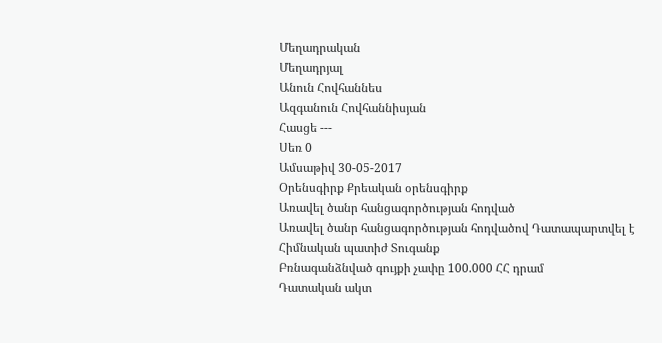Մեղադրական
Մեղադրյալ
Անուն Հովհաննես
Ազգանուն Հովհաննիսյան
Հասցե ---
Սեռ 0
Ամսաթիվ 30-05-2017
Օրենսգիրք Քրեական օրենսգիրք
Առավել ծանր հանցագործության հոդված
Առավել ծանր հանցագործության հոդվածով Դատապարտվել է
Հիմնական պատիժ Տուգանք
Բռնագանձնված գույքի չափը 100.000 ՀՀ դրամ
Դատական ակտ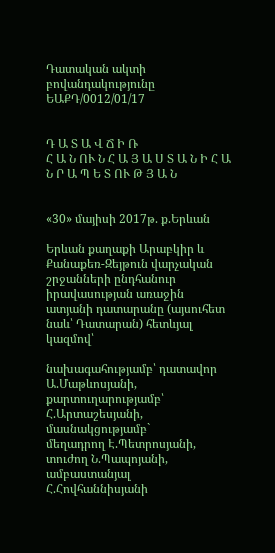Դատական ակտի բովանդակությունը ԵԱՔԴ/0012/01/17


Դ Ա Տ Ա Վ Ճ Ի Ռ
Հ Ա Ն ՈՒ Ն Հ Ա Յ Ա Ս Տ Ա Ն Ի Հ Ա Ն Ր Ա Պ Ե Տ ՈՒ Թ Յ Ա Ն


«30» մայիսի 2017թ. ք.Երևան

Երևան քաղաքի Արաբկիր և Քանաքեռ-Զեյթուն վարչական շրջանների ընդհանուր իրավասության առաջին ատյանի դատարանը (այսուհետ նաև՝ Դատարան) հետևյալ կազմով՝

նախագահությամբ՝ դատավոր Ա.Մաթևոսյանի,
քարտուղարությամբ՝ Հ.Արտաշեսյանի,
մասնակցությամբ`
մեղադրող Է.Պետրոսյանի,
տուժող Ն.Պապոյանի,
ամբաստանյալ Հ.Հովհաննիսյանի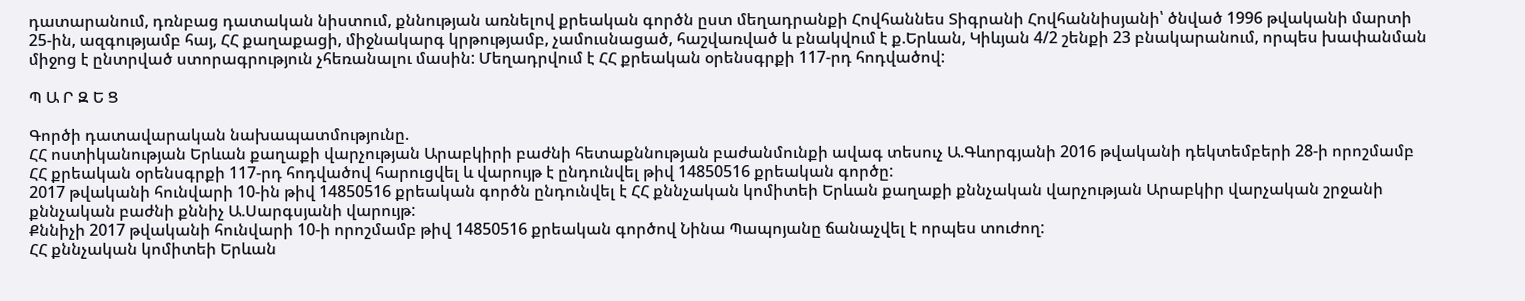դատարանում, դռնբաց դատական նիստում, քննության առնելով քրեական գործն ըստ մեղադրանքի Հովհաննես Տիգրանի Հովհաննիսյանի՝ ծնված 1996 թվականի մարտի 25-ին, ազգությամբ հայ, ՀՀ քաղաքացի, միջնակարգ կրթությամբ, չամուսնացած, հաշվառված և բնակվում է ք.Երևան, Կիևյան 4/2 շենքի 23 բնակարանում, որպես խափանման միջոց է ընտրված ստորագրություն չհեռանալու մասին: Մեղադրվում է ՀՀ քրեական օրենսգրքի 117-րդ հոդվածով:

Պ Ա Ր Զ Ե Ց

Գործի դատավարական նախապատմությունը.
ՀՀ ոստիկանության Երևան քաղաքի վարչության Արաբկիրի բաժնի հետաքննության բաժանմունքի ավագ տեսուչ Ա.Գևորգյանի 2016 թվականի դեկտեմբերի 28-ի որոշմամբ ՀՀ քրեական օրենսգրքի 117-րդ հոդվածով հարուցվել և վարույթ է ընդունվել թիվ 14850516 քրեական գործը:
2017 թվականի հունվարի 10-ին թիվ 14850516 քրեական գործն ընդունվել է ՀՀ քննչական կոմիտեի Երևան քաղաքի քննչական վարչության Արաբկիր վարչական շրջանի քննչական բաժնի քննիչ Ա.Սարգսյանի վարույթ:
Քննիչի 2017 թվականի հունվարի 10-ի որոշմամբ թիվ 14850516 քրեական գործով Նինա Պապոյանը ճանաչվել է որպես տուժող:
ՀՀ քննչական կոմիտեի Երևան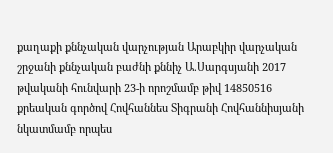քաղաքի քննչական վարչության Արաբկիր վարչական շրջանի քննչական բաժնի քննիչ Ա.Սարգսյանի 2017 թվականի հունվարի 23-ի որոշմամբ թիվ 14850516 քրեական գործով Հովհաննես Տիգրանի Հովհաննիսյանի նկատմամբ որպես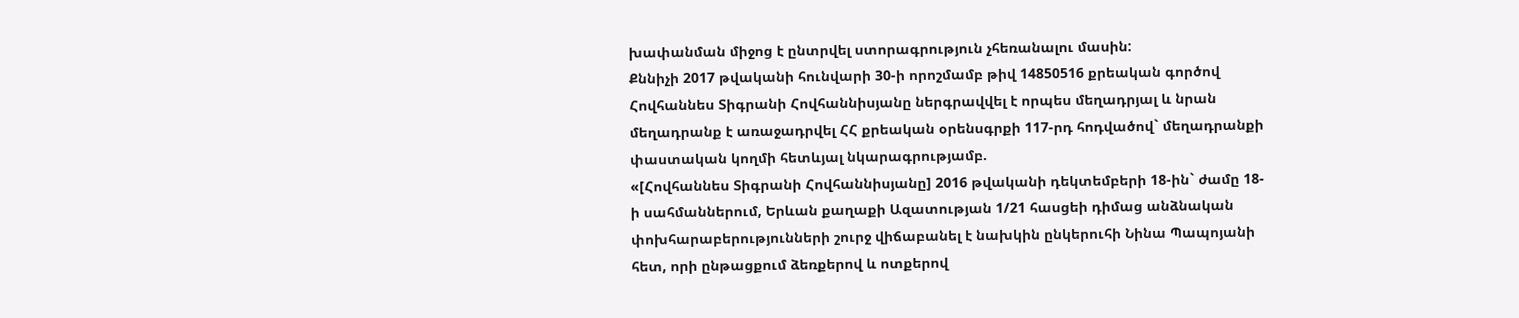խափանման միջոց է ընտրվել ստորագրություն չհեռանալու մասին:
Քննիչի 2017 թվականի հունվարի 30-ի որոշմամբ թիվ 14850516 քրեական գործով Հովհաննես Տիգրանի Հովհաննիսյանը ներգրավվել է որպես մեղադրյալ և նրան մեղադրանք է առաջադրվել ՀՀ քրեական օրենսգրքի 117-րդ հոդվածով` մեղադրանքի փաստական կողմի հետևյալ նկարագրությամբ.
«[Հովհաննես Տիգրանի Հովհաննիսյանը] 2016 թվականի դեկտեմբերի 18-ին` ժամը 18-ի սահմաններում, Երևան քաղաքի Ազատության 1/21 հասցեի դիմաց անձնական փոխհարաբերությունների շուրջ վիճաբանել է նախկին ընկերուհի Նինա Պապոյանի հետ, որի ընթացքում ձեռքերով և ոտքերով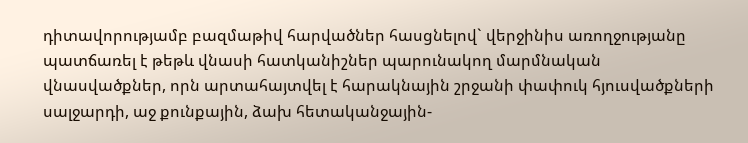դիտավորությամբ բազմաթիվ հարվածներ հասցնելով` վերջինիս առողջությանը պատճառել է թեթև վնասի հատկանիշներ պարունակող մարմնական վնասվածքներ, որն արտահայտվել է հարակնային շրջանի փափուկ հյուսվածքների սալջարդի, աջ քունքային, ձախ հետականջային-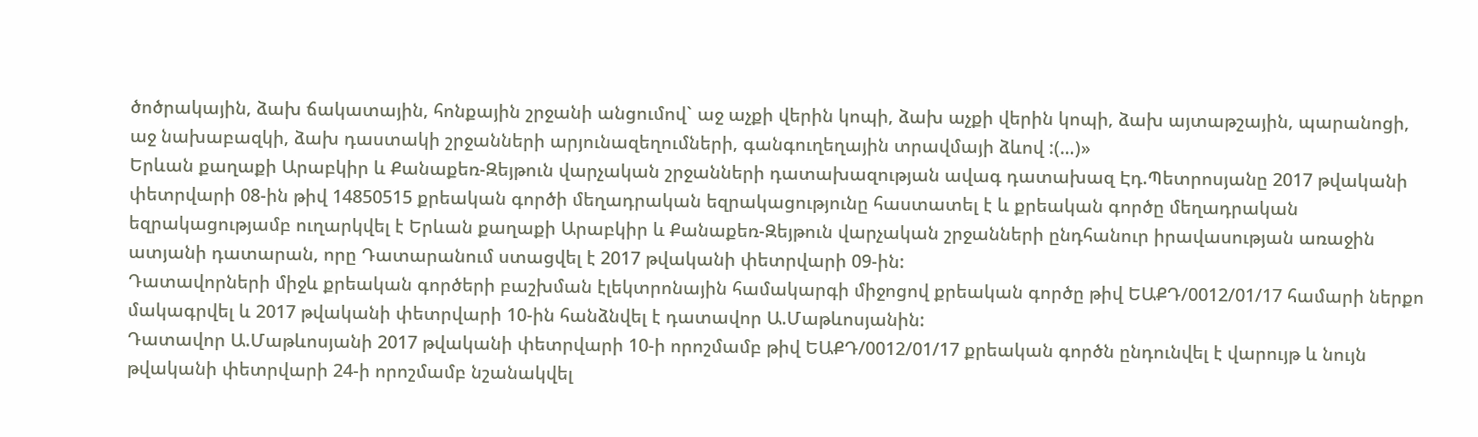ծոծրակային, ձախ ճակատային, հոնքային շրջանի անցումով` աջ աչքի վերին կոպի, ձախ աչքի վերին կոպի, ձախ այտաթշային, պարանոցի, աջ նախաբազկի, ձախ դաստակի շրջանների արյունազեղումների, գանգուղեղային տրավմայի ձևով :(…)»
Երևան քաղաքի Արաբկիր և Քանաքեռ-Զեյթուն վարչական շրջանների դատախազության ավագ դատախազ Էդ.Պետրոսյանը 2017 թվականի փետրվարի 08-ին թիվ 14850515 քրեական գործի մեղադրական եզրակացությունը հաստատել է և քրեական գործը մեղադրական եզրակացությամբ ուղարկվել է Երևան քաղաքի Արաբկիր և Քանաքեռ-Զեյթուն վարչական շրջանների ընդհանուր իրավասության առաջին ատյանի դատարան, որը Դատարանում ստացվել է 2017 թվականի փետրվարի 09-ին:
Դատավորների միջև քրեական գործերի բաշխման էլեկտրոնային համակարգի միջոցով քրեական գործը թիվ ԵԱՔԴ/0012/01/17 համարի ներքո մակագրվել և 2017 թվականի փետրվարի 10-ին հանձնվել է դատավոր Ա.Մաթևոսյանին:
Դատավոր Ա.Մաթևոսյանի 2017 թվականի փետրվարի 10-ի որոշմամբ թիվ ԵԱՔԴ/0012/01/17 քրեական գործն ընդունվել է վարույթ և նույն թվականի փետրվարի 24-ի որոշմամբ նշանակվել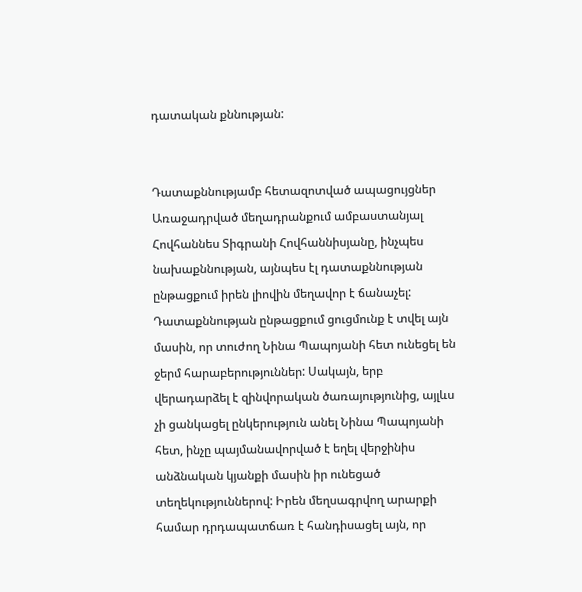դատական քննության:


Դատաքննությամբ հետազոտված ապացույցներ
Առաջադրված մեղադրանքում ամբաստանյալ Հովհաննես Տիգրանի Հովհաննիսյանը, ինչպես նախաքննության, այնպես էլ դատաքննության ընթացքում իրեն լիովին մեղավոր է ճանաչել:
Դատաքննության ընթացքում ցուցմունք է տվել այն մասին, որ տուժող Նինա Պապոյանի հետ ունեցել են ջերմ հարաբերություններ: Սակայն, երբ վերադարձել է զինվորական ծառայությունից, այլևս չի ցանկացել ընկերություն անել Նինա Պապոյանի հետ, ինչը պայմանավորված է եղել վերջինիս անձնական կյանքի մասին իր ունեցած տեղեկություններով: Իրեն մեղսագրվող արարքի համար դրդապատճառ է հանդիսացել այն, որ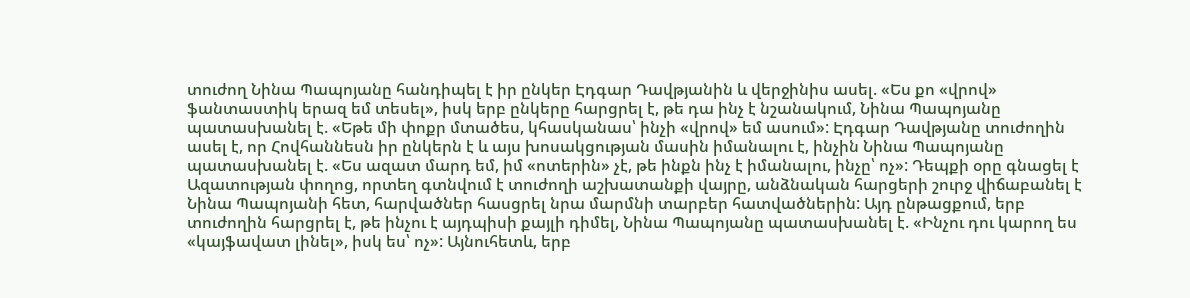տուժող Նինա Պապոյանը հանդիպել է իր ընկեր Էդգար Դավթյանին և վերջինիս ասել. «Ես քո «վրով» ֆանտաստիկ երազ եմ տեսել», իսկ երբ ընկերը հարցրել է, թե դա ինչ է նշանակում, Նինա Պապոյանը պատասխանել է. «Եթե մի փոքր մտածես, կհասկանաս՝ ինչի «վրով» եմ ասում»: Էդգար Դավթյանը տուժողին ասել է, որ Հովհաննեսն իր ընկերն է և այս խոսակցության մասին իմանալու է, ինչին Նինա Պապոյանը պատասխանել է. «Ես ազատ մարդ եմ, իմ «ոտերին» չէ, թե ինքն ինչ է իմանալու, ինչը՝ ոչ»: Դեպքի օրը գնացել է Ազատության փողոց, որտեղ գտնվում է տուժողի աշխատանքի վայրը, անձնական հարցերի շուրջ վիճաբանել է Նինա Պապոյանի հետ, հարվածներ հասցրել նրա մարմնի տարբեր հատվածներին: Այդ ընթացքում, երբ տուժողին հարցրել է, թե ինչու է այդպիսի քայլի դիմել, Նինա Պապոյանը պատասխանել է. «Ինչու դու կարող ես «կայֆավատ լինել», իսկ ես՝ ոչ»: Այնուհետև, երբ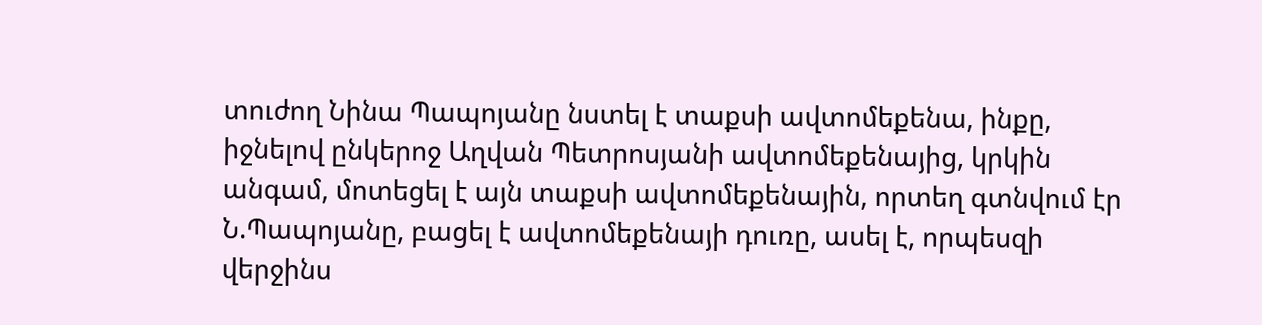տուժող Նինա Պապոյանը նստել է տաքսի ավտոմեքենա, ինքը, իջնելով ընկերոջ Աղվան Պետրոսյանի ավտոմեքենայից, կրկին անգամ, մոտեցել է այն տաքսի ավտոմեքենային, որտեղ գտնվում էր Ն.Պապոյանը, բացել է ավտոմեքենայի դուռը, ասել է, որպեսզի վերջինս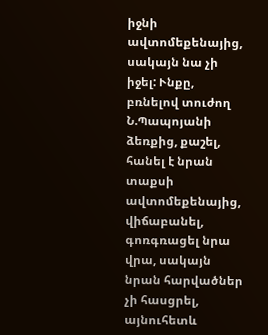իջնի ավտոմեքենայից, սակայն նա չի իջել: Ւնքը, բռնելով տուժող Ն.Պապոյանի ձեռքից, քաշել, հանել է նրան տաքսի ավտոմեքենայից, վիճաբանել, գոռգռացել նրա վրա, սակայն նրան հարվածներ չի հասցրել, այնուհետև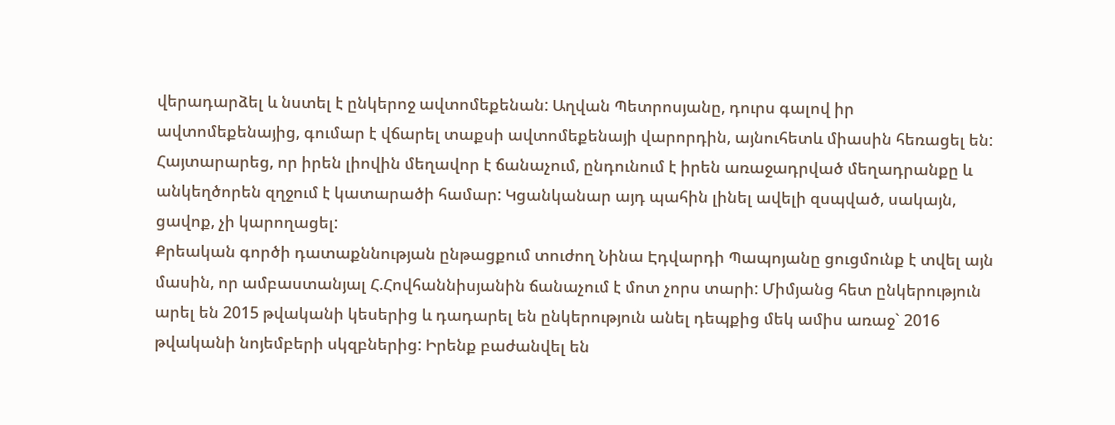վերադարձել և նստել է ընկերոջ ավտոմեքենան: Աղվան Պետրոսյանը, դուրս գալով իր ավտոմեքենայից, գումար է վճարել տաքսի ավտոմեքենայի վարորդին, այնուհետև միասին հեռացել են: Հայտարարեց, որ իրեն լիովին մեղավոր է ճանաչում, ընդունում է իրեն առաջադրված մեղադրանքը և անկեղծորեն զղջում է կատարածի համար: Կցանկանար այդ պահին լինել ավելի զսպված, սակայն, ցավոք, չի կարողացել:
Քրեական գործի դատաքննության ընթացքում տուժող Նինա Էդվարդի Պապոյանը ցուցմունք է տվել այն մասին, որ ամբաստանյալ Հ.Հովհաննիսյանին ճանաչում է մոտ չորս տարի: Միմյանց հետ ընկերություն արել են 2015 թվականի կեսերից և դադարել են ընկերություն անել դեպքից մեկ ամիս առաջ` 2016 թվականի նոյեմբերի սկզբներից: Իրենք բաժանվել են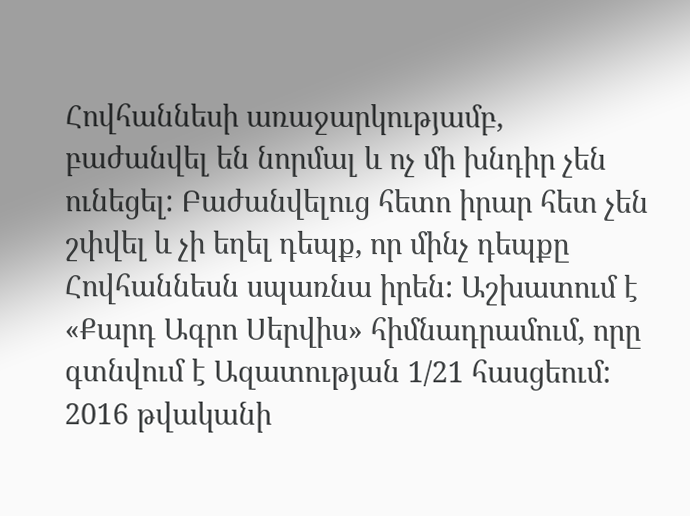Հովհաննեսի առաջարկությամբ, բաժանվել են նորմալ և ոչ մի խնդիր չեն ունեցել: Բաժանվելուց հետո իրար հետ չեն շփվել և չի եղել դեպք, որ մինչ դեպքը Հովհաննեսն սպառնա իրեն: Աշխատում է «Քարդ Ագրո Սերվիս» հիմնադրամում, որը գտնվում է Ազատության 1/21 հասցեում: 2016 թվականի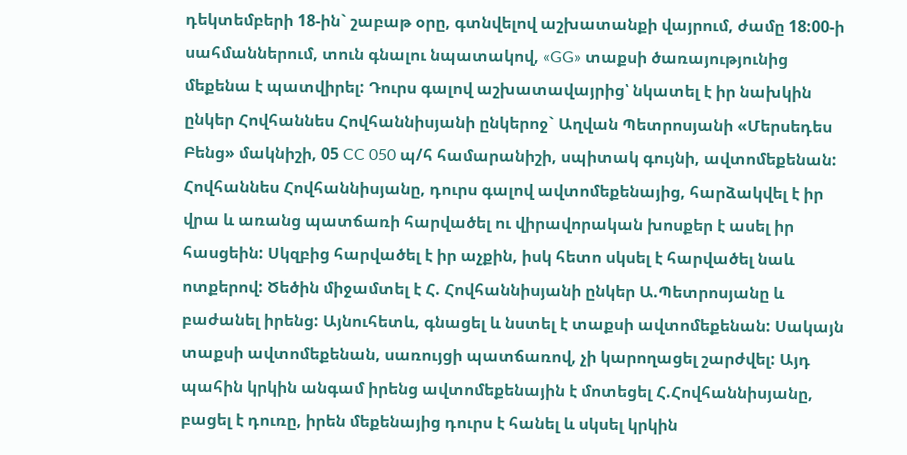դեկտեմբերի 18-ին` շաբաթ օրը, գտնվելով աշխատանքի վայրում, ժամը 18:00-ի սահմաններում, տուն գնալու նպատակով, «GG» տաքսի ծառայությունից մեքենա է պատվիրել: Դուրս գալով աշխատավայրից՝ նկատել է իր նախկին ընկեր Հովհաննես Հովհաննիսյանի ընկերոջ` Աղվան Պետրոսյանի «Մերսեդես Բենց» մակնիշի, 05 CC 050 պ/հ համարանիշի, սպիտակ գույնի, ավտոմեքենան: Հովհաննես Հովհաննիսյանը, դուրս գալով ավտոմեքենայից, հարձակվել է իր վրա և առանց պատճառի հարվածել ու վիրավորական խոսքեր է ասել իր հասցեին: Սկզբից հարվածել է իր աչքին, իսկ հետո սկսել է հարվածել նաև ոտքերով: Ծեծին միջամտել է Հ. Հովհաննիսյանի ընկեր Ա.Պետրոսյանը և բաժանել իրենց: Այնուհետև, գնացել և նստել է տաքսի ավտոմեքենան: Սակայն տաքսի ավտոմեքենան, սառույցի պատճառով, չի կարողացել շարժվել: Այդ պահին կրկին անգամ իրենց ավտոմեքենային է մոտեցել Հ.Հովհաննիսյանը, բացել է դուռը, իրեն մեքենայից դուրս է հանել և սկսել կրկին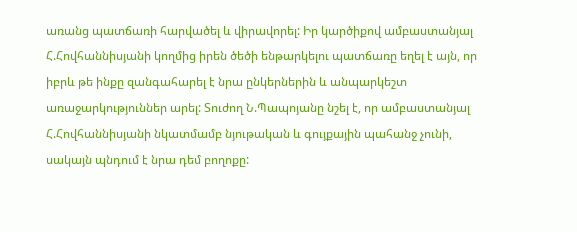առանց պատճառի հարվածել և վիրավորել: Իր կարծիքով ամբաստանյալ Հ.Հովհաննիսյանի կողմից իրեն ծեծի ենթարկելու պատճառը եղել է այն, որ իբրև թե ինքը զանգահարել է նրա ընկերներին և անպարկեշտ առաջարկություններ արել: Տուժող Ն.Պապոյանը նշել է, որ ամբաստանյալ Հ.Հովհաննիսյանի նկատմամբ նյութական և գույքային պահանջ չունի, սակայն պնդում է նրա դեմ բողոքը: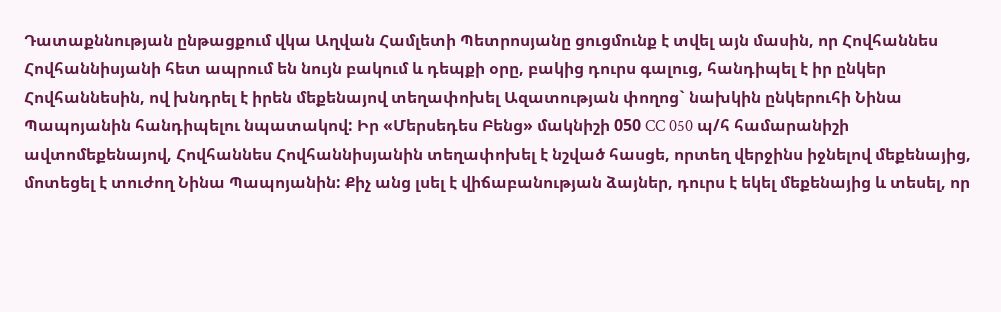Դատաքննության ընթացքում վկա Աղվան Համլետի Պետրոսյանը ցուցմունք է տվել այն մասին, որ Հովհաննես Հովհաննիսյանի հետ ապրում են նույն բակում և դեպքի օրը, բակից դուրս գալուց, հանդիպել է իր ընկեր Հովհաննեսին, ով խնդրել է իրեն մեքենայով տեղափոխել Ազատության փողոց` նախկին ընկերուհի Նինա Պապոյանին հանդիպելու նպատակով: Իր «Մերսեդես Բենց» մակնիշի 050 CC 050 պ/հ համարանիշի ավտոմեքենայով, Հովհաննես Հովհաննիսյանին տեղափոխել է նշված հասցե, որտեղ վերջինս իջնելով մեքենայից, մոտեցել է տուժող Նինա Պապոյանին: Քիչ անց լսել է վիճաբանության ձայներ, դուրս է եկել մեքենայից և տեսել, որ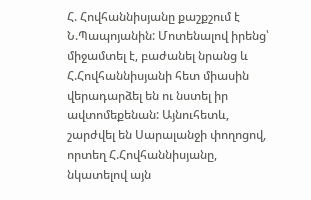Հ. Հովհաննիսյանը քաշքշում է Ն.Պապոյանին: Մոտենալով իրենց՝ միջամտել է, բաժանել նրանց և Հ.Հովհաննիսյանի հետ միասին վերադարձել են ու նստել իր ավտոմեքենան: Այնուհետև, շարժվել են Սարալանջի փողոցով, որտեղ Հ.Հովհաննիսյանը, նկատելով այն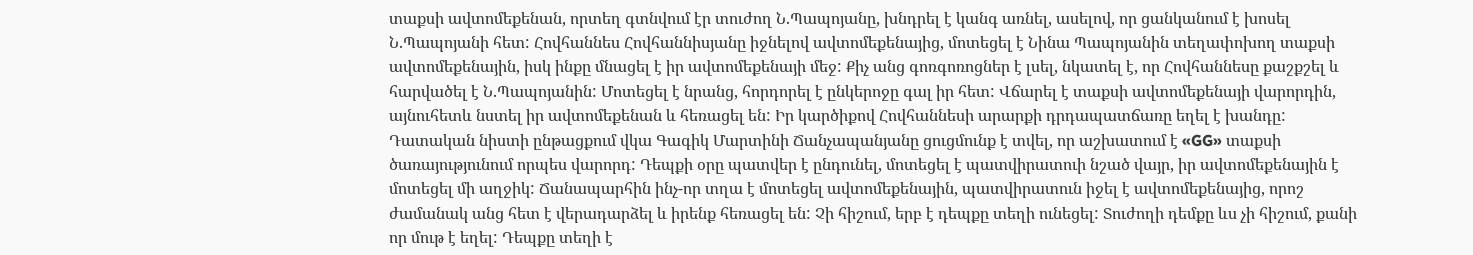տաքսի ավտոմեքենան, որտեղ գտնվում էր տուժող Ն.Պապոյանը, խնդրել է կանգ առնել, ասելով, որ ցանկանում է խոսել Ն.Պապոյանի հետ: Հովհաննես Հովհաննիսյանը իջնելով ավտոմեքենայից, մոտեցել է Նինա Պապոյանին տեղափոխող տաքսի ավտոմեքենային, իսկ ինքը մնացել է իր ավտոմեքենայի մեջ: Քիչ անց գոռգոռոցներ է լսել, նկատել է, որ Հովհաննեսը քաշքշել և հարվածել է Ն.Պապոյանին: Մոտեցել է նրանց, հորդորել է ընկերոջը գալ իր հետ: Վճարել է տաքսի ավտոմեքենայի վարորդին, այնուհետև նստել իր ավտոմեքենան և հեռացել են: Իր կարծիքով Հովհաննեսի արարքի դրդապատճառը եղել է խանդը:
Դատական նիստի ընթացքում վկա Գագիկ Մարտինի Ճանչապանյանը ցուցմունք է տվել, որ աշխատում է «GG» տաքսի ծառայությունում որպես վարորդ: Դեպքի օրը պատվեր է ընդունել, մոտեցել է պատվիրատուի նշած վայր, իր ավտոմեքենային է մոտեցել մի աղջիկ: Ճանապարհին ինչ-որ տղա է մոտեցել ավտոմեքենային, պատվիրատուն իջել է ավտոմեքենայից, որոշ ժամանակ անց հետ է վերադարձել և իրենք հեռացել են: Չի հիշում, երբ է դեպքը տեղի ունեցել: Տուժողի դեմքը ևս չի հիշում, քանի որ մութ է եղել: Դեպքը տեղի է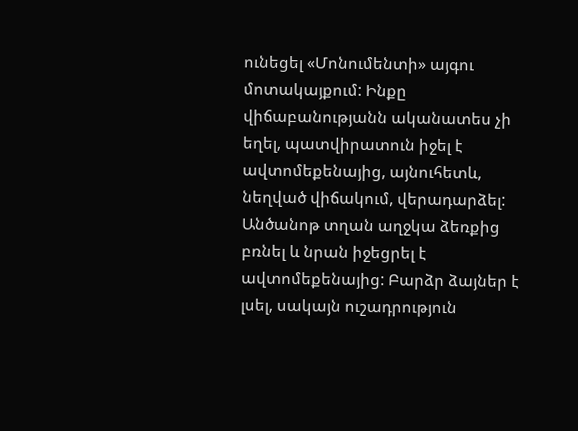ունեցել «Մոնումենտի» այգու մոտակայքում: Ինքը վիճաբանությանն ականատես չի եղել, պատվիրատուն իջել է ավտոմեքենայից, այնուհետև, նեղված վիճակում, վերադարձել: Անծանոթ տղան աղջկա ձեռքից բռնել և նրան իջեցրել է ավտոմեքենայից: Բարձր ձայներ է լսել, սակայն ուշադրություն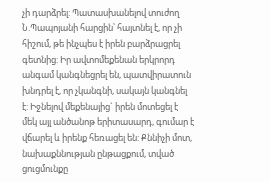չի դարձրել: Պատասխանելով տուժող Ն.Պապոյանի հարցին՝ հայտնել է, որ չի հիշում, թե ինչպես է իրեն բարձրացրել գետնից: Իր ավտոմեքենան երկրորդ անգամ կանգնեցրել են, պատվիրատուն խնդրել է, որ չկանգնի, սակայն կանգնել է: Իջնելով մեքենայից` իրեն մոտեցել է մեկ այլ անծանոթ երիտասարդ, գումար է վճարել և իրենք հեռացել են: Քննիչի մոտ, նախաքննության ընթացքում, տված ցուցմունքը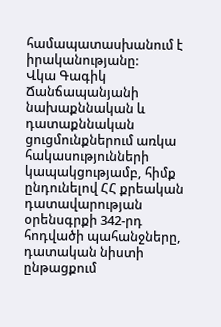համապատասխանում է իրականությանը:
Վկա Գագիկ Ճանճապանյանի նախաքննական և դատաքննական ցուցմունքներում առկա հակասությունների կապակցությամբ, հիմք ընդունելով ՀՀ քրեական դատավարության օրենսգրքի 342-րդ հոդվածի պահանջները, դատական նիստի ընթացքում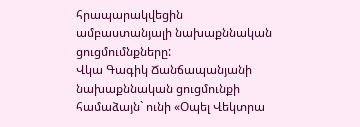հրապարակվեցին ամբաստանյալի նախաքննական ցուցմումնքները:
Վկա Գագիկ Ճանճապանյանի նախաքննական ցուցմունքի համաձայն` ունի «Օպել Վեկտրա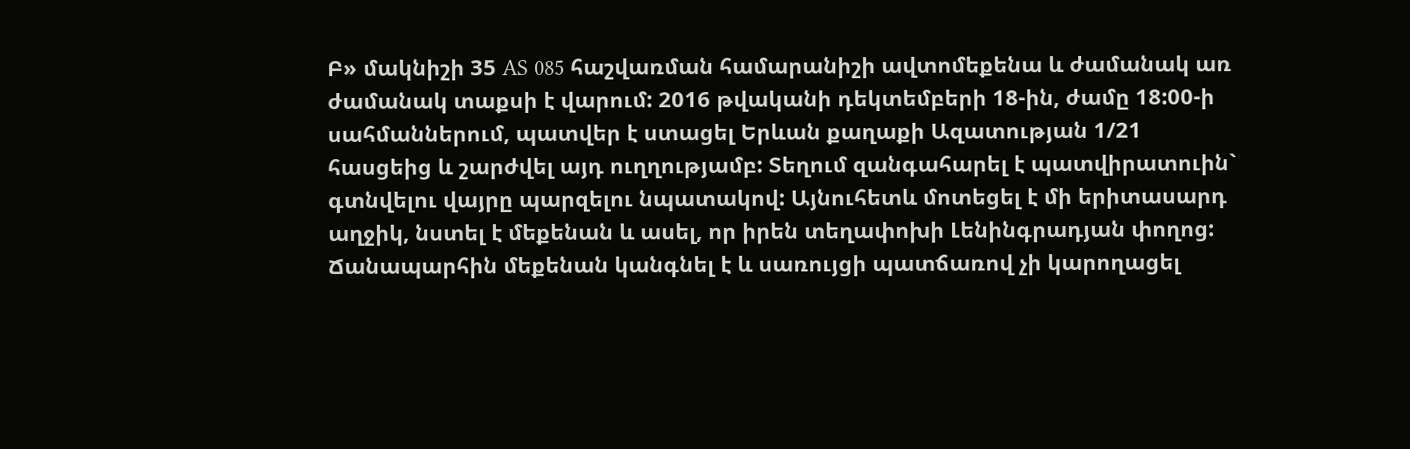Բ» մակնիշի 35 AS 085 հաշվառման համարանիշի ավտոմեքենա և ժամանակ առ ժամանակ տաքսի է վարում: 2016 թվականի դեկտեմբերի 18-ին, ժամը 18:00-ի սահմաններում, պատվեր է ստացել Երևան քաղաքի Ազատության 1/21 հասցեից և շարժվել այդ ուղղությամբ: Տեղում զանգահարել է պատվիրատուին` գտնվելու վայրը պարզելու նպատակով: Այնուհետև մոտեցել է մի երիտասարդ աղջիկ, նստել է մեքենան և ասել, որ իրեն տեղափոխի Լենինգրադյան փողոց: Ճանապարհին մեքենան կանգնել է և սառույցի պատճառով չի կարողացել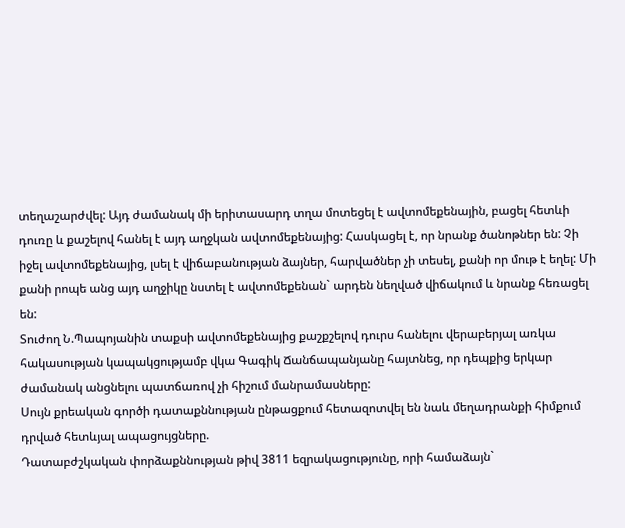տեղաշարժվել: Այդ ժամանակ մի երիտասարդ տղա մոտեցել է ավտոմեքենային, բացել հետևի դուռը և քաշելով հանել է այդ աղջկան ավտոմեքենայից: Հասկացել է, որ նրանք ծանոթներ են: Չի իջել ավտոմեքենայից, լսել է վիճաբանության ձայներ, հարվածներ չի տեսել, քանի որ մութ է եղել: Մի քանի րոպե անց այդ աղջիկը նստել է ավտոմեքենան` արդեն նեղված վիճակում և նրանք հեռացել են:
Տուժող Ն.Պապոյանին տաքսի ավտոմեքենայից քաշքշելով դուրս հանելու վերաբերյալ առկա հակասության կապակցությամբ վկա Գագիկ Ճանճապանյանը հայտնեց, որ դեպքից երկար ժամանակ անցնելու պատճառով չի հիշում մանրամասները:
Սույն քրեական գործի դատաքննության ընթացքում հետազոտվել են նաև մեղադրանքի հիմքում դրված հետևյալ ապացույցները.
Դատաբժշկական փորձաքննության թիվ 3811 եզրակացությունը, որի համաձայն`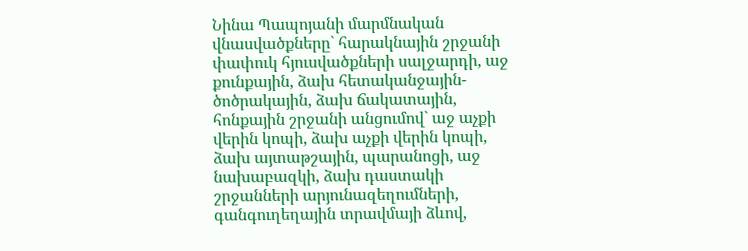Նինա Պապոյանի մարմնական վնասվածքները` հարակնային շրջանի փափուկ հյուսվածքների սալջարդի, աջ քունքային, ձախ հետականջային-ծոծրակային, ձախ ճակատային, հոնքային շրջանի անցումով` աջ աչքի վերին կոպի, ձախ աչքի վերին կոպի, ձախ այտաթշային, պարանոցի, աջ նախաբազկի, ձախ դաստակի շրջանների արյունազեղումների, գանգուղեղային տրավմայի ձևով,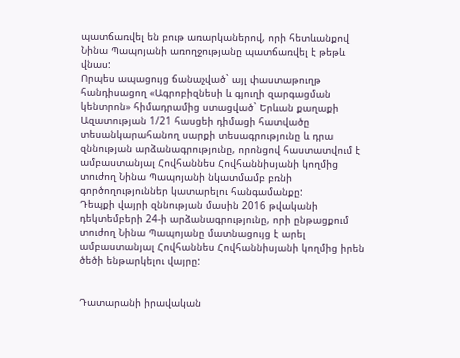պատճառվել են բութ առարկաներով, որի հետևանքով Նինա Պապոյանի առողջությանը պատճառվել է թեթև վնաս:
Որպես ապացույց ճանաչված` այլ փաստաթուղթ հանդիսացող «Ագրոբիզնեսի և գյուղի զարգացման կենտրոն» հիմադրամից ստացված` Երևան քաղաքի Ազատության 1/21 հասցեի դիմացի հատվածը տեսանկարահանող սարքի տեսագրությունը և դրա զննության արձանագրությունը, որոնցով հաստատվում է ամբաստանյալ Հովհաննես Հովհաննիսյանի կողմից տուժող Նինա Պապոյանի նկատմամբ բռնի գործողություններ կատարելու հանգամանքը:
Դեպքի վայրի զննության մասին 2016 թվականի դեկտեմբերի 24-ի արձանագրությունը, որի ընթացքում տուժող Նինա Պապոյանը մատնացույց է արել ամբաստանյալ Հովհաննես Հովհաննիսյանի կողմից իրեն ծեծի ենթարկելու վայրը:


Դատարանի իրավական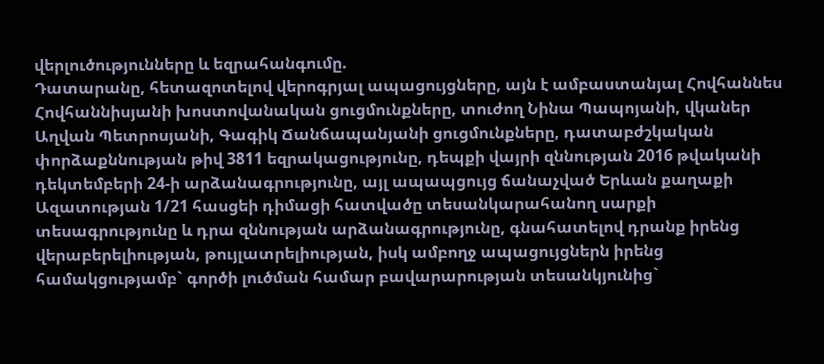վերլուծությունները և եզրահանգումը.
Դատարանը, հետազոտելով վերոգրյալ ապացույցները, այն է ամբաստանյալ Հովհաննես Հովհաննիսյանի խոստովանական ցուցմունքները, տուժող Նինա Պապոյանի, վկաներ Աղվան Պետրոսյանի, Գագիկ Ճանճապանյանի ցուցմունքները, դատաբժշկական փորձաքննության թիվ 3811 եզրակացությունը, դեպքի վայրի զննության 2016 թվականի դեկտեմբերի 24-ի արձանագրությունը, այլ ապապցույց ճանաչված Երևան քաղաքի Ազատության 1/21 հասցեի դիմացի հատվածը տեսանկարահանող սարքի տեսագրությունը և դրա զննության արձանագրությունը, գնահատելով դրանք իրենց վերաբերելիության, թույլատրելիության, իսկ ամբողջ ապացույցներն իրենց համակցությամբ` գործի լուծման համար բավարարության տեսանկյունից`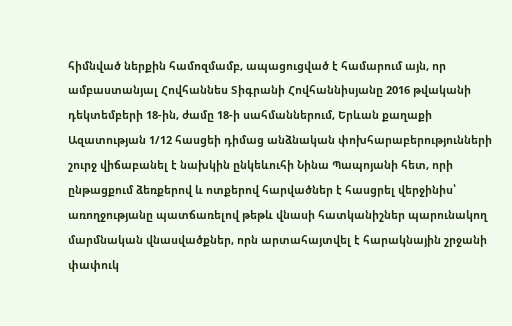հիմնված ներքին համոզմամբ, ապացուցված է համարում այն, որ ամբաստանյալ Հովհաննես Տիգրանի Հովհաննիսյանը 2016 թվականի դեկտեմբերի 18-ին, ժամը 18-ի սահմաններում, Երևան քաղաքի Ազատության 1/12 հասցեի դիմաց անձնական փոխհարաբերությունների շուրջ վիճաբանել է նախկին ընկեևուհի Նինա Պապոյանի հետ, որի ընթացքում ձեռքերով և ոտքերով հարվածներ է հասցրել վերջինիս՝ առողջությանը պատճառելով թեթև վնասի հատկանիշներ պարունակող մարմնական վնասվածքներ, որն արտահայտվել է հարակնային շրջանի փափուկ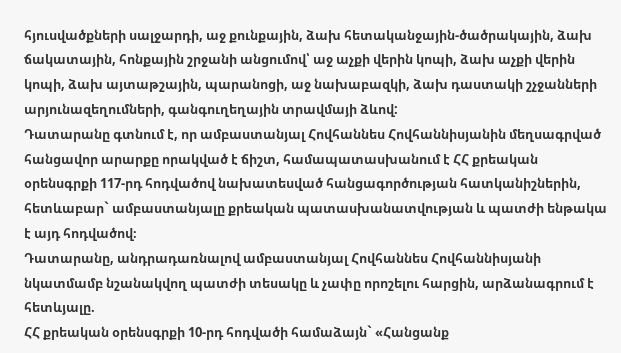հյուսվածքների սալջարդի, աջ քունքային, ձախ հետականջային-ծածրակային, ձախ ճակատային, հոնքային շրջանի անցումով՝ աջ աչքի վերին կոպի, ձախ աչքի վերին կոպի, ձախ այտաթշային, պարանոցի, աջ նախաբազկի, ձախ դաստակի շչջանների արյունազեղումների, գանգուղեղային տրավմայի ձևով:
Դատարանը գտնում է, որ ամբաստանյալ Հովհաննես Հովհաննիսյանին մեղսագրված հանցավոր արարքը որակված է ճիշտ, համապատասխանում է ՀՀ քրեական օրենսգրքի 117-րդ հոդվածով նախատեսված հանցագործության հատկանիշներին, հետևաբար` ամբաստանյալը քրեական պատասխանատվության և պատժի ենթակա է այդ հոդվածով։
Դատարանը, անդրադառնալով ամբաստանյալ Հովհաննես Հովհաննիսյանի նկատմամբ նշանակվող պատժի տեսակը և չափը որոշելու հարցին, արձանագրում է հետևյալը.
ՀՀ քրեական օրենսգրքի 10-րդ հոդվածի համաձայն` «Հանցանք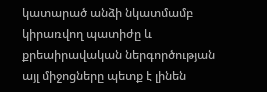կատարած անձի նկատմամբ կիրառվող պատիժը և քրեաիրավական ներգործության այլ միջոցները պետք է լինեն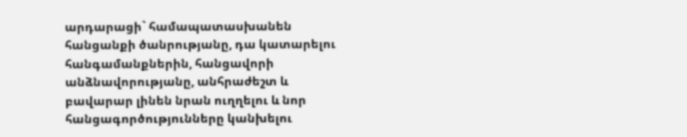արդարացի` համապատասխանեն հանցանքի ծանրությանը, դա կատարելու հանգամանքներին, հանցավորի անձնավորությանը, անհրաժեշտ և բավարար լինեն նրան ուղղելու և նոր հանցագործությունները կանխելու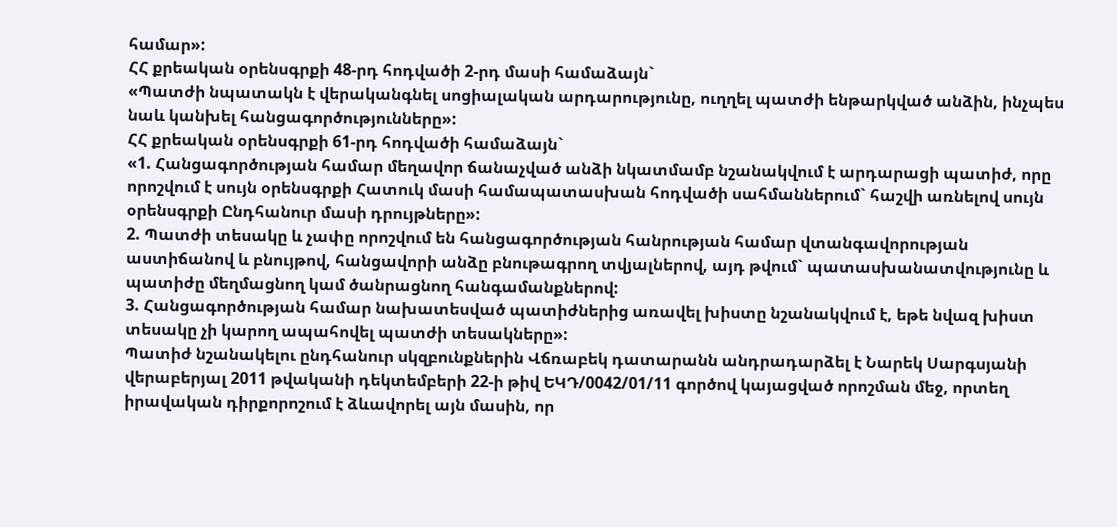համար»:
ՀՀ քրեական օրենսգրքի 48-րդ հոդվածի 2-րդ մասի համաձայն`
«Պատժի նպատակն է վերականգնել սոցիալական արդարությունը, ուղղել պատժի ենթարկված անձին, ինչպես նաև կանխել հանցագործությունները»:
ՀՀ քրեական օրենսգրքի 61-րդ հոդվածի համաձայն`
«1. Հանցագործության համար մեղավոր ճանաչված անձի նկատմամբ նշանակվում է արդարացի պատիժ, որը որոշվում է սույն օրենսգրքի Հատուկ մասի համապատասխան հոդվածի սահմաններում` հաշվի առնելով սույն օրենսգրքի Ընդհանուր մասի դրույթները»:
2. Պատժի տեսակը և չափը որոշվում են հանցագործության հանրության համար վտանգավորության աստիճանով և բնույթով, հանցավորի անձը բնութագրող տվյալներով, այդ թվում` պատասխանատվությունը և պատիժը մեղմացնող կամ ծանրացնող հանգամանքներով:
3. Հանցագործության համար նախատեսված պատիժներից առավել խիստը նշանակվում է, եթե նվազ խիստ տեսակը չի կարող ապահովել պատժի տեսակները»:
Պատիժ նշանակելու ընդհանուր սկզբունքներին Վճռաբեկ դատարանն անդրադարձել է Նարեկ Սարգսյանի վերաբերյալ 2011 թվականի դեկտեմբերի 22-ի թիվ ԵԿԴ/0042/01/11 գործով կայացված որոշման մեջ, որտեղ իրավական դիրքորոշում է ձևավորել այն մասին, որ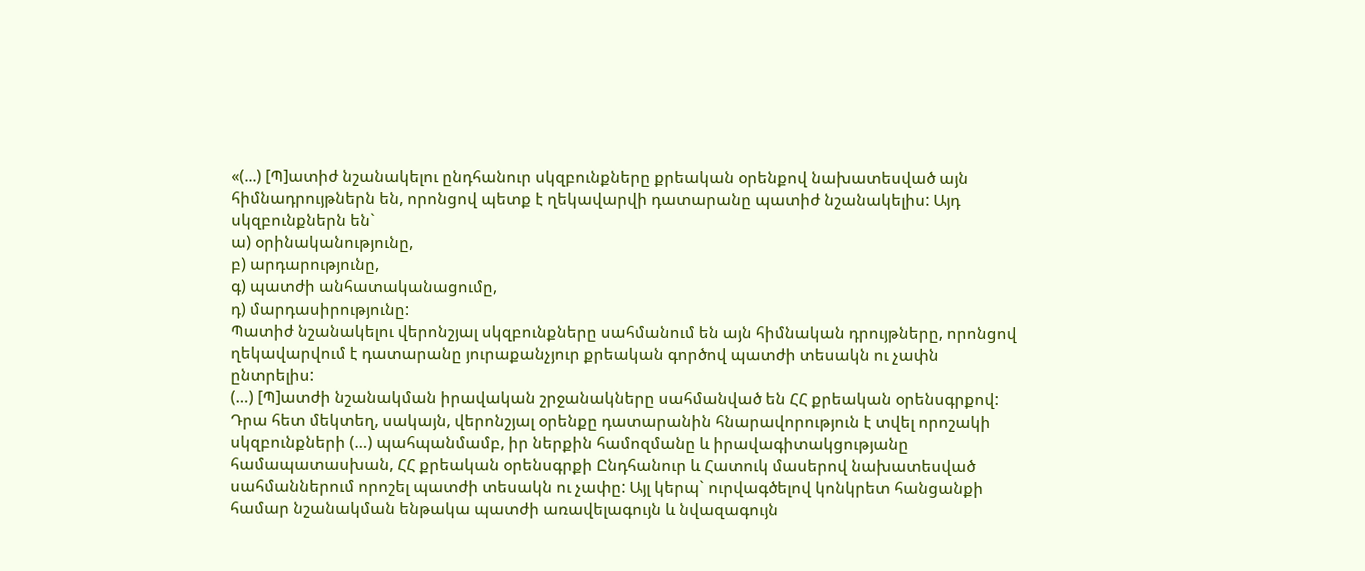«(...) [Պ]ատիժ նշանակելու ընդհանուր սկզբունքները քրեական օրենքով նախատեսված այն հիմնադրույթներն են, որոնցով պետք է ղեկավարվի դատարանը պատիժ նշանակելիս: Այդ սկզբունքներն են`
ա) օրինականությունը,
բ) արդարությունը,
գ) պատժի անհատականացումը,
դ) մարդասիրությունը:
Պատիժ նշանակելու վերոնշյալ սկզբունքները սահմանում են այն հիմնական դրույթները, որոնցով ղեկավարվում է դատարանը յուրաքանչյուր քրեական գործով պատժի տեսակն ու չափն ընտրելիս:
(…) [Պ]ատժի նշանակման իրավական շրջանակները սահմանված են ՀՀ քրեական օրենսգրքով: Դրա հետ մեկտեղ, սակայն, վերոնշյալ օրենքը դատարանին հնարավորություն է տվել որոշակի սկզբունքների (…) պահպանմամբ, իր ներքին համոզմանը և իրավագիտակցությանը համապատասխան, ՀՀ քրեական օրենսգրքի Ընդհանուր և Հատուկ մասերով նախատեսված սահմաններում որոշել պատժի տեսակն ու չափը: Այլ կերպ` ուրվագծելով կոնկրետ հանցանքի համար նշանակման ենթակա պատժի առավելագույն և նվազագույն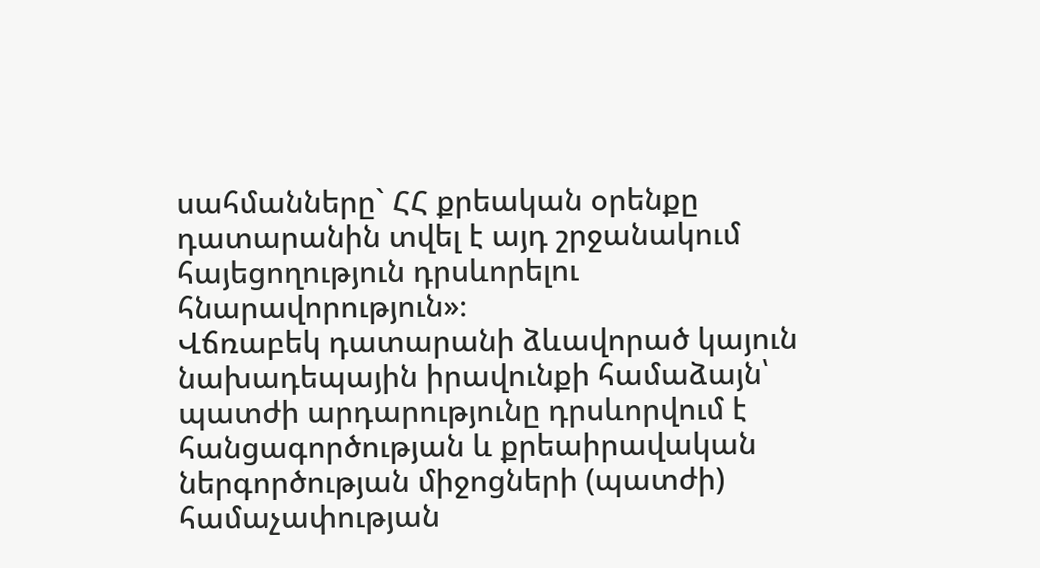սահմանները` ՀՀ քրեական օրենքը դատարանին տվել է այդ շրջանակում հայեցողություն դրսևորելու հնարավորություն»։
Վճռաբեկ դատարանի ձևավորած կայուն նախադեպային իրավունքի համաձայն՝ պատժի արդարությունը դրսևորվում է հանցագործության և քրեաիրավական ներգործության միջոցների (պատժի) համաչափության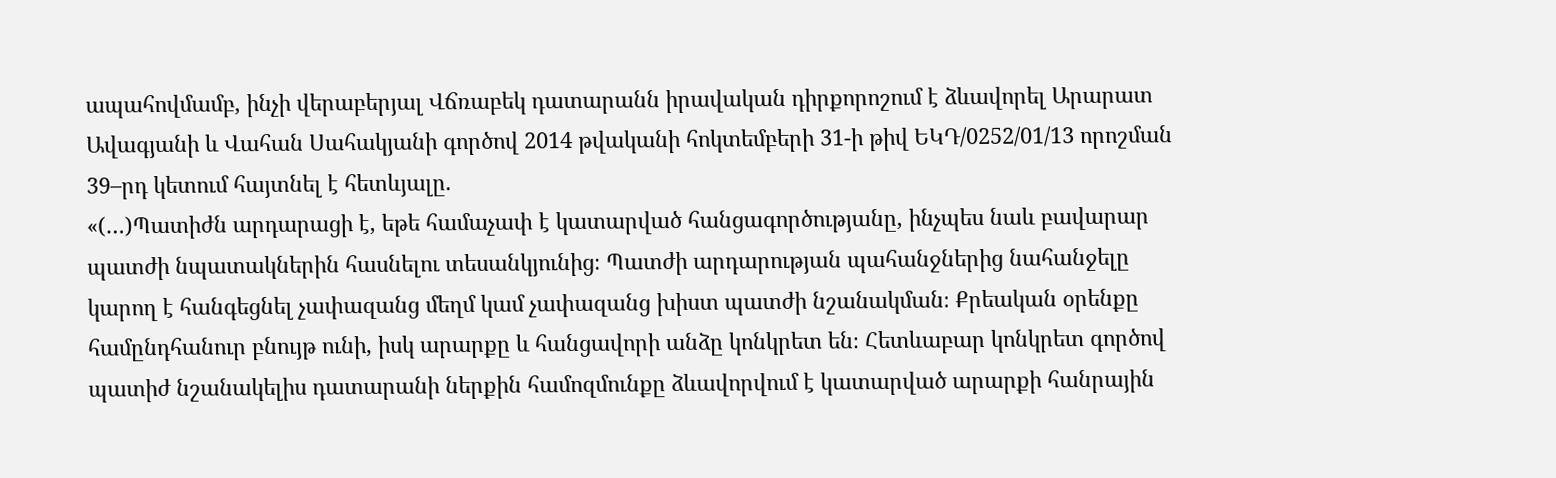ապահովմամբ, ինչի վերաբերյալ Վճռաբեկ դատարանն իրավական դիրքորոշում է ձևավորել Արարատ Ավագյանի և Վահան Սահակյանի գործով 2014 թվականի հոկտեմբերի 31-ի թիվ ԵԿԴ/0252/01/13 որոշման 39–րդ կետում հայտնել է հետևյալը.
«(…)Պատիժն արդարացի է, եթե համաչափ է կատարված հանցագործությանը, ինչպես նաև բավարար պատժի նպատակներին հասնելու տեսանկյունից։ Պատժի արդարության պահանջներից նահանջելը կարող է հանգեցնել չափազանց մեղմ կամ չափազանց խիստ պատժի նշանակման։ Քրեական օրենքը համընդհանուր բնույթ ունի, իսկ արարքը և հանցավորի անձը կոնկրետ են։ Հետևաբար կոնկրետ գործով պատիժ նշանակելիս դատարանի ներքին համոզմունքը ձևավորվում է կատարված արարքի հանրային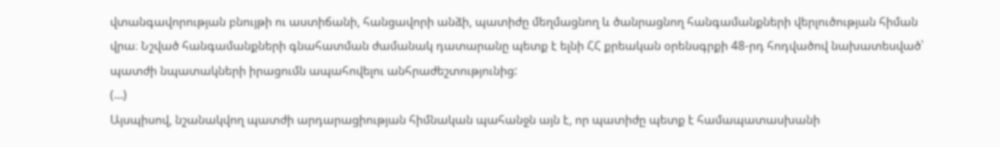վտանգավորության բնույթի ու աստիճանի, հանցավորի անձի, պատիժը մեղմացնող և ծանրացնող հանգամանքների վերլուծության հիման վրա։ Նշված հանգամանքների գնահատման ժամանակ դատարանը պետք է ելնի ՀՀ քրեական օրենսգրքի 48-րդ հոդվածով նախատեսված՝ պատժի նպատակների իրացումն ապահովելու անհրաժեշտությունից:
(…)
Այսպիսով, նշանակվող պատժի արդարացիության հիմնական պահանջն այն է, որ պատիժը պետք է համապատասխանի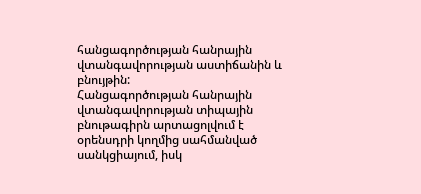հանցագործության հանրային վտանգավորության աստիճանին և բնույթին:
Հանցագործության հանրային վտանգավորության տիպային բնութագիրն արտացոլվում է օրենսդրի կողմից սահմանված սանկցիայում, իսկ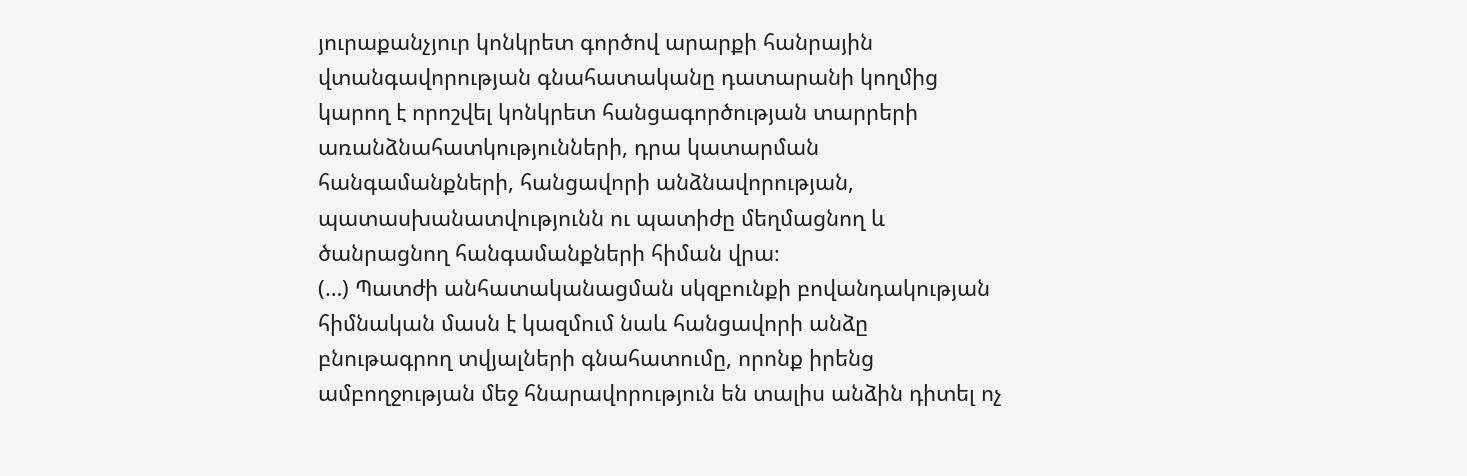յուրաքանչյուր կոնկրետ գործով արարքի հանրային վտանգավորության գնահատականը դատարանի կողմից կարող է որոշվել կոնկրետ հանցագործության տարրերի առանձնահատկությունների, դրա կատարման հանգամանքների, հանցավորի անձնավորության, պատասխանատվությունն ու պատիժը մեղմացնող և ծանրացնող հանգամանքների հիման վրա։
(…) Պատժի անհատականացման սկզբունքի բովանդակության հիմնական մասն է կազմում նաև հանցավորի անձը բնութագրող տվյալների գնահատումը, որոնք իրենց ամբողջության մեջ հնարավորություն են տալիս անձին դիտել ոչ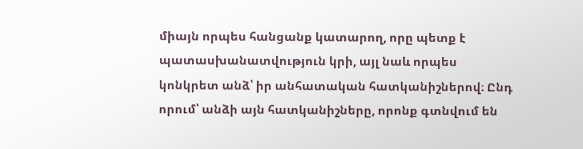միայն որպես հանցանք կատարող, որը պետք է պատասխանատվություն կրի, այլ նաև որպես կոնկրետ անձ՝ իր անհատական հատկանիշներով։ Ընդ որում՝ անձի այն հատկանիշները, որոնք գտնվում են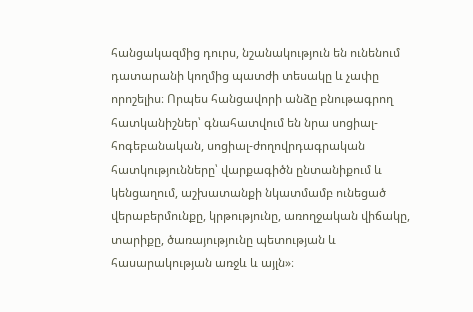հանցակազմից դուրս, նշանակություն են ունենում դատարանի կողմից պատժի տեսակը և չափը որոշելիս։ Որպես հանցավորի անձը բնութագրող հատկանիշներ՝ գնահատվում են նրա սոցիալ-հոգեբանական, սոցիալ-ժողովրդագրական հատկությունները՝ վարքագիծն ընտանիքում և կենցաղում, աշխատանքի նկատմամբ ունեցած վերաբերմունքը, կրթությունը, առողջական վիճակը, տարիքը, ծառայությունը պետության և հասարակության առջև և այլն»։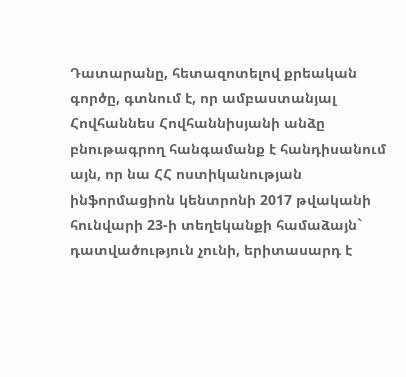Դատարանը, հետազոտելով քրեական գործը, գտնում է, որ ամբաստանյալ Հովհաննես Հովհաննիսյանի անձը բնութագրող հանգամանք է հանդիսանում այն, որ նա ՀՀ ոստիկանության ինֆորմացիոն կենտրոնի 2017 թվականի հունվարի 23-ի տեղեկանքի համաձայն` դատվածություն չունի, երիտասարդ է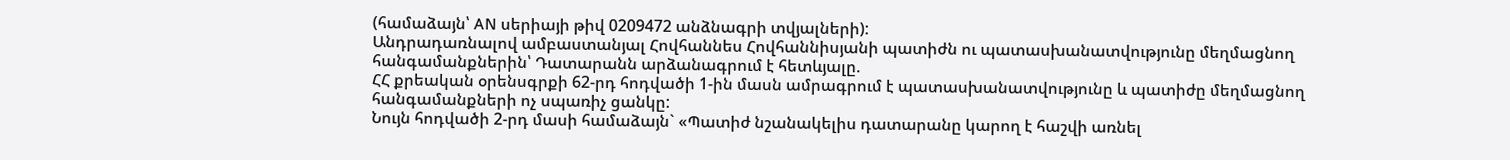(համաձայն՝ AN սերիայի թիվ 0209472 անձնագրի տվյալների):
Անդրադառնալով ամբաստանյալ Հովհաննես Հովհաննիսյանի պատիժն ու պատասխանատվությունը մեղմացնող հանգամանքներին՝ Դատարանն արձանագրում է հետևյալը.
ՀՀ քրեական օրենսգրքի 62-րդ հոդվածի 1-ին մասն ամրագրում է պատասխանատվությունը և պատիժը մեղմացնող հանգամանքների ոչ սպառիչ ցանկը:
Նույն հոդվածի 2-րդ մասի համաձայն` «Պատիժ նշանակելիս դատարանը կարող է հաշվի առնել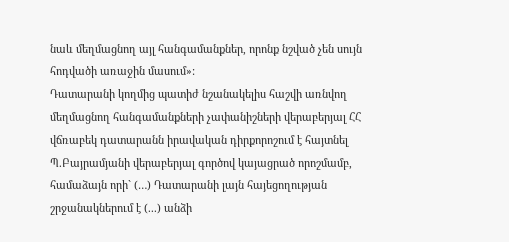նաև մեղմացնող այլ հանգամանքներ, որոնք նշված չեն սույն հոդվածի առաջին մասում»:
Դատարանի կողմից պատիժ նշանակելիս հաշվի առնվող մեղմացնող հանգամանքների չափանիշների վերաբերյալ ՀՀ վճռաբեկ դատարանն իրավական դիրքորոշում է հայտնել Պ.Բայրամյանի վերաբերյալ գործով կայացրած որոշմամբ, համաձայն որի` (…) Դատարանի լայն հայեցողության շրջանակներում է (...) անձի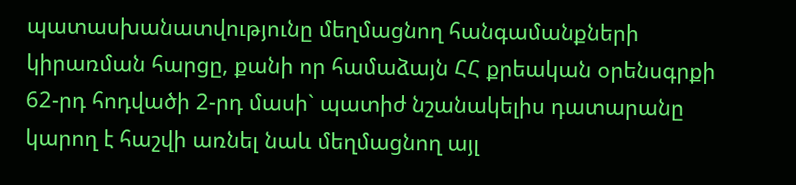պատասխանատվությունը մեղմացնող հանգամանքների կիրառման հարցը, քանի որ համաձայն ՀՀ քրեական օրենսգրքի 62-րդ հոդվածի 2-րդ մասի` պատիժ նշանակելիս դատարանը կարող է հաշվի առնել նաև մեղմացնող այլ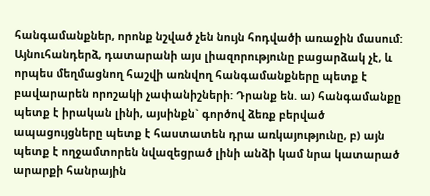հանգամանքներ, որոնք նշված չեն նույն հոդվածի առաջին մասում: Այնուհանդերձ, դատարանի այս լիազորությունը բացարձակ չէ, և որպես մեղմացնող հաշվի առնվող հանգամանքները պետք է բավարարեն որոշակի չափանիշների: Դրանք են. ա) հանգամանքը պետք է իրական լինի, այսինքն` գործով ձեռք բերված ապացույցները պետք է հաստատեն դրա առկայությունը, բ) այն պետք է ողջամտորեն նվազեցրած լինի անձի կամ նրա կատարած արարքի հանրային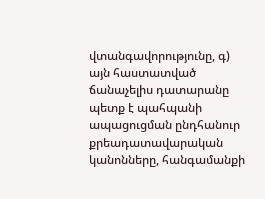վտանգավորությունը, գ) այն հաստատված ճանաչելիս դատարանը պետք է պահպանի ապացուցման ընդհանուր քրեադատավարական կանոնները, հանգամանքի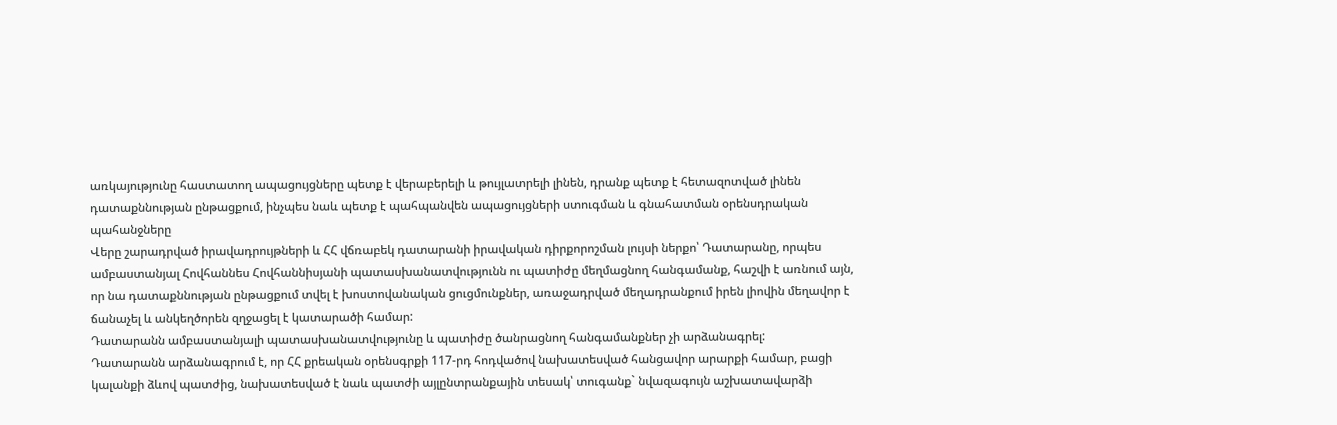առկայությունը հաստատող ապացույցները պետք է վերաբերելի և թույլատրելի լինեն, դրանք պետք է հետազոտված լինեն դատաքննության ընթացքում, ինչպես նաև պետք է պահպանվեն ապացույցների ստուգման և գնահատման օրենսդրական պահանջները
Վերը շարադրված իրավադրույթների և ՀՀ վճռաբեկ դատարանի իրավական դիրքորոշման լույսի ներքո՝ Դատարանը, որպես ամբաստանյալ Հովհաննես Հովհաննիսյանի պատասխանատվությունն ու պատիժը մեղմացնող հանգամանք, հաշվի է առնում այն, որ նա դատաքննության ընթացքում տվել է խոստովանական ցուցմունքներ, առաջադրված մեղադրանքում իրեն լիովին մեղավոր է ճանաչել և անկեղծորեն զղջացել է կատարածի համար:
Դատարանն ամբաստանյալի պատասխանատվությունը և պատիժը ծանրացնող հանգամանքներ չի արձանագրել:
Դատարանն արձանագրում է, որ ՀՀ քրեական օրենսգրքի 117-րդ հոդվածով նախատեսված հանցավոր արարքի համար, բացի կալանքի ձևով պատժից, նախատեսված է նաև պատժի այլընտրանքային տեսակ՝ տուգանք` նվազագույն աշխատավարձի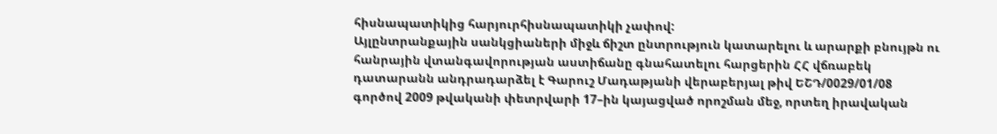հիսնապատիկից հարյուրհիսնապատիկի չափով:
Այլընտրանքային սանկցիաների միջև ճիշտ ընտրություն կատարելու և արարքի բնույթն ու հանրային վտանգավորության աստիճանը գնահատելու հարցերին ՀՀ վճռաբեկ դատարանն անդրադարձել է Գարուշ Մադաթյանի վերաբերյալ թիվ ԵՇԴ/0029/01/08 գործով 2009 թվականի փետրվարի 17–ին կայացված որոշման մեջ, որտեղ իրավական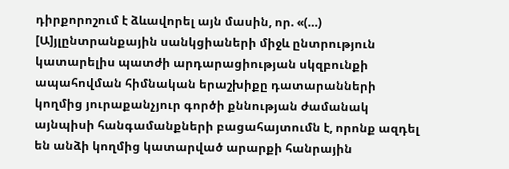դիրքորոշում է ձևավորել այն մասին, որ. «(…) [Ա]յլընտրանքային սանկցիաների միջև ընտրություն կատարելիս պատժի արդարացիության սկզբունքի ապահովման հիմնական երաշխիքը դատարանների կողմից յուրաքանչյուր գործի քննության ժամանակ այնպիսի հանգամանքների բացահայտումն է, որոնք ազդել են անձի կողմից կատարված արարքի հանրային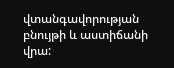վտանգավորության բնույթի և աստիճանի վրա: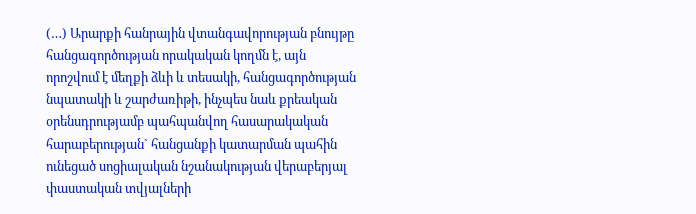(…) Արարքի հանրային վտանգավորության բնույթը հանցագործության որակական կողմն է, այն որոշվում է մեղքի ձևի և տեսակի, հանցագործության նպատակի և շարժառիթի, ինչպես նաև քրեական օրենսդրությամբ պահպանվող հասարակական հարաբերության` հանցանքի կատարման պահին ունեցած սոցիալական նշանակության վերաբերյալ փաստական տվյալների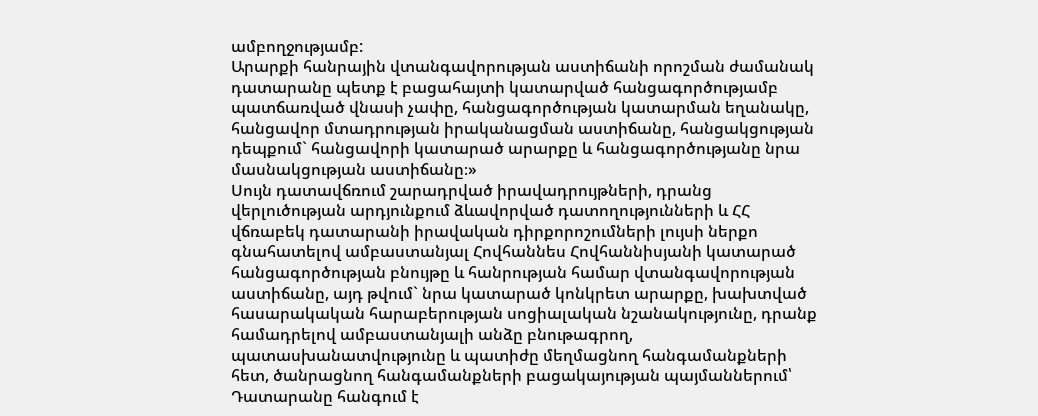ամբողջությամբ:
Արարքի հանրային վտանգավորության աստիճանի որոշման ժամանակ դատարանը պետք է բացահայտի կատարված հանցագործությամբ պատճառված վնասի չափը, հանցագործության կատարման եղանակը, հանցավոր մտադրության իրականացման աստիճանը, հանցակցության դեպքում` հանցավորի կատարած արարքը և հանցագործությանը նրա մասնակցության աստիճանը։»
Սույն դատավճռում շարադրված իրավադրույթների, դրանց վերլուծության արդյունքում ձևավորված դատողությունների և ՀՀ վճռաբեկ դատարանի իրավական դիրքորոշումների լույսի ներքո գնահատելով ամբաստանյալ Հովհաննես Հովհաննիսյանի կատարած հանցագործության բնույթը և հանրության համար վտանգավորության աստիճանը, այդ թվում` նրա կատարած կոնկրետ արարքը, խախտված հասարակական հարաբերության սոցիալական նշանակությունը, դրանք համադրելով ամբաստանյալի անձը բնութագրող, պատասխանատվությունը և պատիժը մեղմացնող հանգամանքների հետ, ծանրացնող հանգամանքների բացակայության պայմաններում՝ Դատարանը հանգում է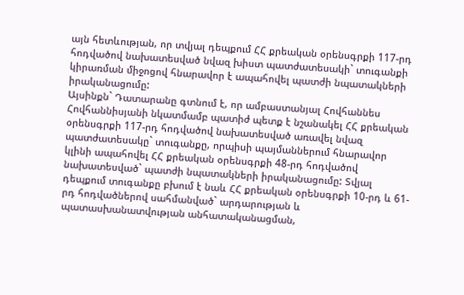այն հետևության, որ տվյալ դեպքում ՀՀ քրեական օրենսգրքի 117-րդ հոդվածով նախատեսված նվազ խիստ պատժատեսակի` տուգանքի կիրառման միջոցով հնարավոր է ապահովել պատժի նպատակների իրականացումը:
Այսինքն` Դատարանը գտնում է, որ ամբաստանյալ Հովհաննես Հովհաննիսյանի նկատմամբ պատիժ պետք է նշանակել ՀՀ քրեական օրենսգրքի 117-րդ հոդվածով նախատեսված առավել նվազ պատժատեսակը` տուգանքը, որպիսի պայմաններում հնարավոր կլինի ապահովել ՀՀ քրեական օրենսգրքի 48-րդ հոդվածով նախատեսված` պատժի նպատակների իրականացումը: Տվյալ դեպքում տուգանքը բխում է նաև ՀՀ քրեական օրենսգրքի 10-րդ և 61-րդ հոդվածներով սահմանված` արդարության և պատասխանատվության անհատականացման,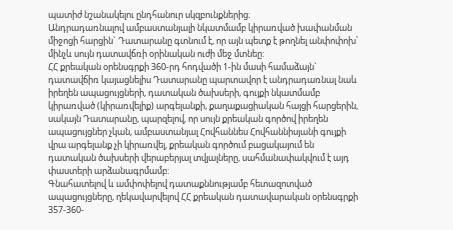պատիժ նշանակելու ընդհանուր սկզբունքներից։
Անդրադառնալով ամբաստանյալի նկատմամբ կիրառված խափանման միջոցի հարցին` Դատարանը գտնում է, որ այն պետք է թողնել անփոփոխ՝ մինչև սույն դատավճռի օրինական ուժի մեջ մտնեը:
ՀՀ քրեական օրենսգրքի 360-րդ հոդվածի 1-ին մասի համաձայն` դատավճիռ կայացնելիս Դատարանը պարտավոր է անդրադառնալ նաև իրեղեն ապացույցների, դատական ծախսերի, գույքի նկատմամբ կիրառված (կիրառվելիք) արգելանքի, քաղաքացիական հայցի հարցերին, սակայն Դատարանը, պարզելով, որ սույն քրեական գործով իրեղեն ապացույցներ չկան, ամբաստանյալ Հովհաննես Հովհաննիսյանի գույքի վրա արգելանք չի կիրառվել, քրեական գործում բացակայում են դատական ծախսերի վերաբերյալ տվյալները, սահմանափակվում է այդ փաստերի արձանագրմամբ:
Գնահատելով և ամփոփելով դատաքննությամբ հետազոտված ապացույցները, ղեկավարվելով ՀՀ քրեական դատավարական օրենսգրքի 357-360-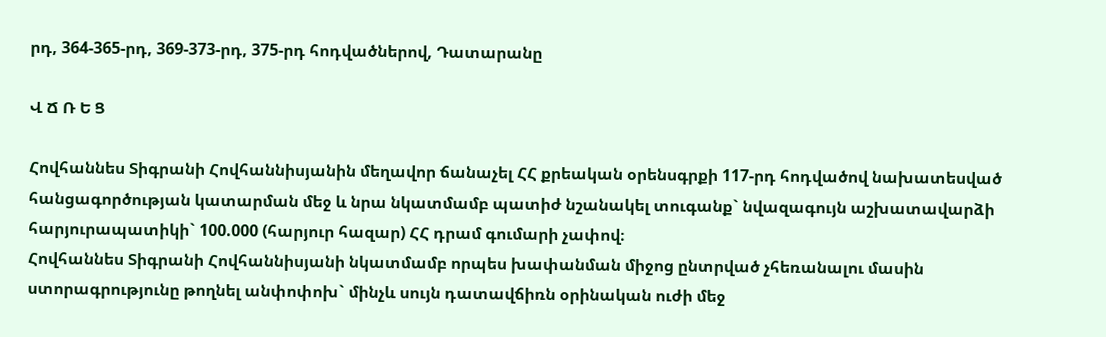րդ, 364-365-րդ, 369-373-րդ, 375-րդ հոդվածներով, Դատարանը

Վ Ճ Ռ Ե Ց

Հովհաննես Տիգրանի Հովհաննիսյանին մեղավոր ճանաչել ՀՀ քրեական օրենսգրքի 117-րդ հոդվածով նախատեսված հանցագործության կատարման մեջ և նրա նկատմամբ պատիժ նշանակել տուգանք` նվազագույն աշխատավարձի հարյուրապատիկի` 100.000 (հարյուր հազար) ՀՀ դրամ գումարի չափով։
Հովհաննես Տիգրանի Հովհաննիսյանի նկատմամբ որպես խափանման միջոց ընտրված չհեռանալու մասին ստորագրությունը թողնել անփոփոխ` մինչև սույն դատավճիռն օրինական ուժի մեջ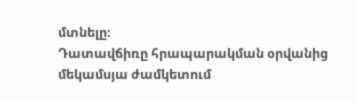մտնելը։
Դատավճիռը հրապարակման օրվանից մեկամսյա ժամկետում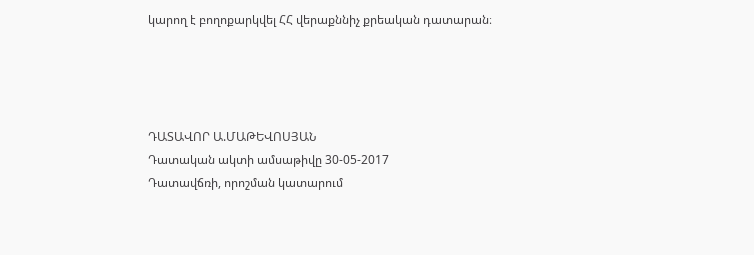կարող է բողոքարկվել ՀՀ վերաքննիչ քրեական դատարան։




ԴԱՏԱՎՈՐ Ա.ՄԱԹԵՎՈՍՅԱՆ
Դատական ակտի ամսաթիվը 30-05-2017
Դատավճռի, որոշման կատարում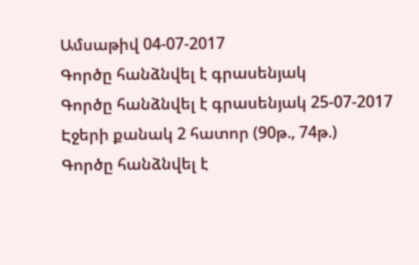Ամսաթիվ 04-07-2017
Գործը հանձնվել է գրասենյակ
Գործը հանձնվել է գրասենյակ 25-07-2017
Էջերի քանակ 2 հատոր (90թ., 74թ.)
Գործը հանձնվել է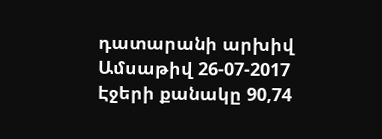դատարանի արխիվ
Ամսաթիվ 26-07-2017
Էջերի քանակը 90,74